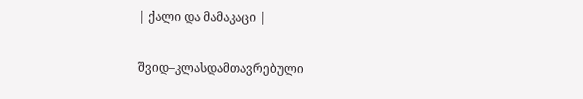| ქალი და მამაკაცი |

შვიდ–კლასდამთავრებული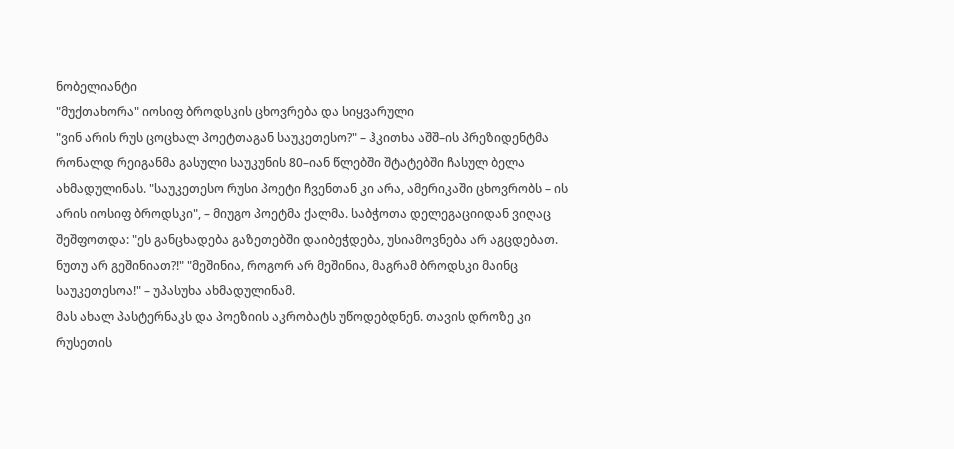ნობელიანტი
"მუქთახორა" იოსიფ ბროდსკის ცხოვრება და სიყვარული
"ვინ არის რუს ცოცხალ პოეტთაგან საუკეთესო?" – ჰკითხა აშშ–ის პრეზიდენტმა რონალდ რეიგანმა გასული საუკუნის 80–იან წლებში შტატებში ჩასულ ბელა ახმადულინას. "საუკეთესო რუსი პოეტი ჩვენთან კი არა, ამერიკაში ცხოვრობს – ის არის იოსიფ ბროდსკი", – მიუგო პოეტმა ქალმა. საბჭოთა დელეგაციიდან ვიღაც შეშფოთდა: "ეს განცხადება გაზეთებში დაიბეჭდება, უსიამოვნება არ აგცდებათ. ნუთუ არ გეშინიათ?!" "მეშინია, როგორ არ მეშინია, მაგრამ ბროდსკი მაინც საუკეთესოა!" – უპასუხა ახმადულინამ.
მას ახალ პასტერნაკს და პოეზიის აკრობატს უწოდებდნენ. თავის დროზე კი რუსეთის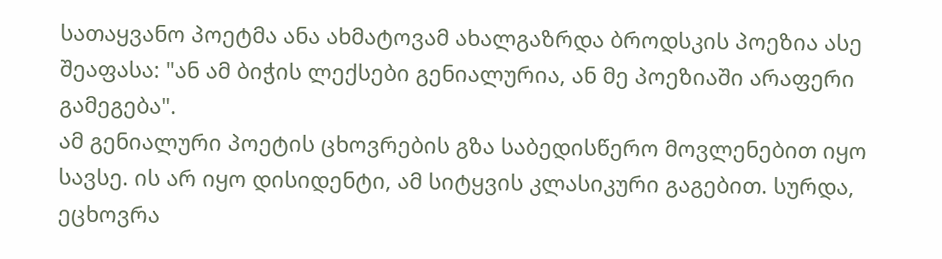სათაყვანო პოეტმა ანა ახმატოვამ ახალგაზრდა ბროდსკის პოეზია ასე შეაფასა: "ან ამ ბიჭის ლექსები გენიალურია, ან მე პოეზიაში არაფერი გამეგება".
ამ გენიალური პოეტის ცხოვრების გზა საბედისწერო მოვლენებით იყო სავსე. ის არ იყო დისიდენტი, ამ სიტყვის კლასიკური გაგებით. სურდა, ეცხოვრა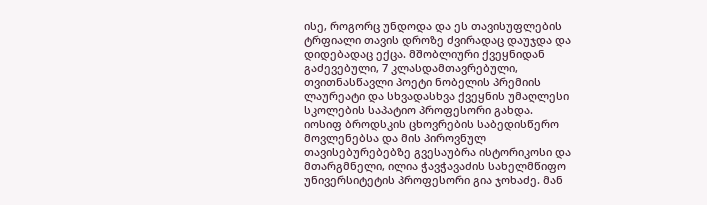ისე, როგორც უნდოდა და ეს თავისუფლების ტრფიალი თავის დროზე ძვირადაც დაუჯდა და დიდებადაც ექცა. მშობლიური ქვეყნიდან გაძევებული, 7 კლასდამთავრებული, თვითნასწავლი პოეტი ნობელის პრემიის ლაურეატი და სხვადასხვა ქვეყნის უმაღლესი სკოლების საპატიო პროფესორი გახდა.
იოსიფ ბროდსკის ცხოვრების საბედისწერო მოვლენებსა და მის პიროვნულ თავისებურებებზე გვესაუბრა ისტორიკოსი და მთარგმნელი, ილია ჭავჭავაძის სახელმწიფო უნივერსიტეტის პროფესორი გია ჯოხაძე. მან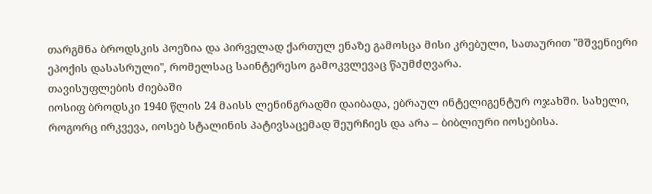თარგმნა ბროდსკის პოეზია და პირველად ქართულ ენაზე გამოსცა მისი კრებული, სათაურით "მშვენიერი ეპოქის დასასრული", რომელსაც საინტერესო გამოკვლევაც წაუმძღვარა.
თავისუფლების ძიებაში
იოსიფ ბროდსკი 1940 წლის 24 მაისს ლენინგრადში დაიბადა, ებრაულ ინტელიგენტურ ოჯახში. სახელი, როგორც ირკვევა, იოსებ სტალინის პატივსაცემად შეურჩიეს და არა – ბიბლიური იოსებისა.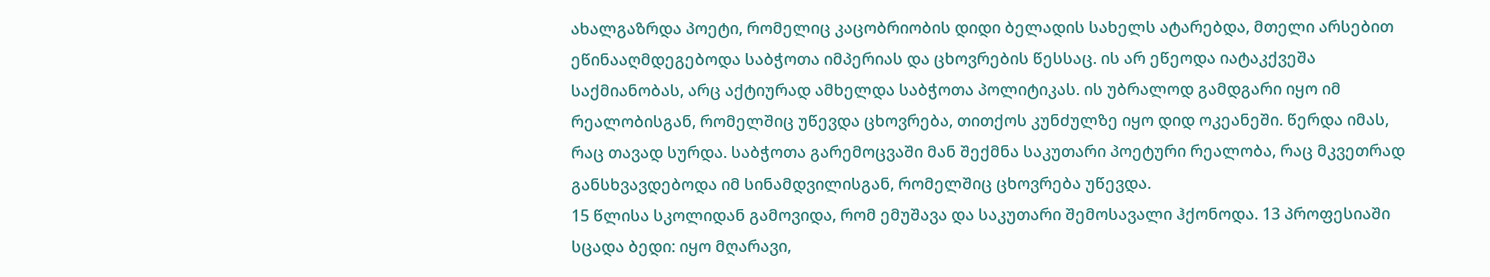ახალგაზრდა პოეტი, რომელიც კაცობრიობის დიდი ბელადის სახელს ატარებდა, მთელი არსებით ეწინააღმდეგებოდა საბჭოთა იმპერიას და ცხოვრების წესსაც. ის არ ეწეოდა იატაკქვეშა საქმიანობას, არც აქტიურად ამხელდა საბჭოთა პოლიტიკას. ის უბრალოდ გამდგარი იყო იმ რეალობისგან, რომელშიც უწევდა ცხოვრება, თითქოს კუნძულზე იყო დიდ ოკეანეში. წერდა იმას, რაც თავად სურდა. საბჭოთა გარემოცვაში მან შექმნა საკუთარი პოეტური რეალობა, რაც მკვეთრად განსხვავდებოდა იმ სინამდვილისგან, რომელშიც ცხოვრება უწევდა.
15 წლისა სკოლიდან გამოვიდა, რომ ემუშავა და საკუთარი შემოსავალი ჰქონოდა. 13 პროფესიაში სცადა ბედი: იყო მღარავი,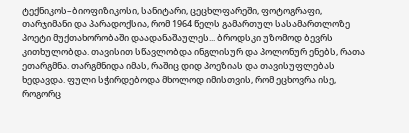ტექნიკოს–ბიოფიზიკოსი, სანიტარი, ცეცხლფარეში, ფოტოგრაფი, თარჯიმანი და პარადოქსია, რომ 1964 წელს გამართულ სასამართლოზე პოეტი მუქთახორობაში დაადანაშაულეს... ბროდსკი უზომოდ ბევრს კითხულობდა. თავისით სწავლობდა ინგლისურ და პოლონურ ენებს, რათა ეთარგმნა. თარგმნიდა იმას, რაშიც დიდ პოეზიას და თავისუფლებას ხედავდა. ფული სჭირდებოდა მხოლოდ იმისთვის, რომ ეცხოვრა ისე, როგორც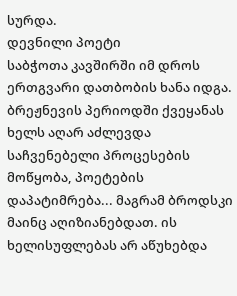სურდა.
დევნილი პოეტი
საბჭოთა კავშირში იმ დროს ერთგვარი დათბობის ხანა იდგა. ბრეჟნევის პერიოდში ქვეყანას ხელს აღარ აძლევდა საჩვენებელი პროცესების მოწყობა, პოეტების დაპატიმრება... მაგრამ ბროდსკი მაინც აღიზიანებდათ. ის ხელისუფლებას არ აწუხებდა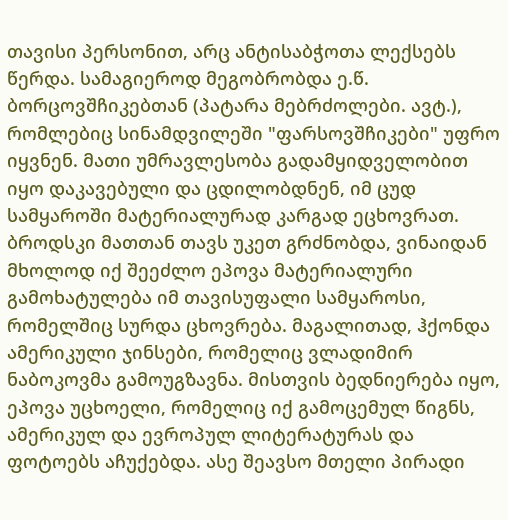თავისი პერსონით, არც ანტისაბჭოთა ლექსებს წერდა. სამაგიეროდ მეგობრობდა ე.წ. ბორცოვშჩიკებთან (პატარა მებრძოლები. ავტ.), რომლებიც სინამდვილეში "ფარსოვშჩიკები" უფრო იყვნენ. მათი უმრავლესობა გადამყიდველობით იყო დაკავებული და ცდილობდნენ, იმ ცუდ სამყაროში მატერიალურად კარგად ეცხოვრათ. ბროდსკი მათთან თავს უკეთ გრძნობდა, ვინაიდან მხოლოდ იქ შეეძლო ეპოვა მატერიალური გამოხატულება იმ თავისუფალი სამყაროსი, რომელშიც სურდა ცხოვრება. მაგალითად, ჰქონდა ამერიკული ჯინსები, რომელიც ვლადიმირ ნაბოკოვმა გამოუგზავნა. მისთვის ბედნიერება იყო, ეპოვა უცხოელი, რომელიც იქ გამოცემულ წიგნს, ამერიკულ და ევროპულ ლიტერატურას და ფოტოებს აჩუქებდა. ასე შეავსო მთელი პირადი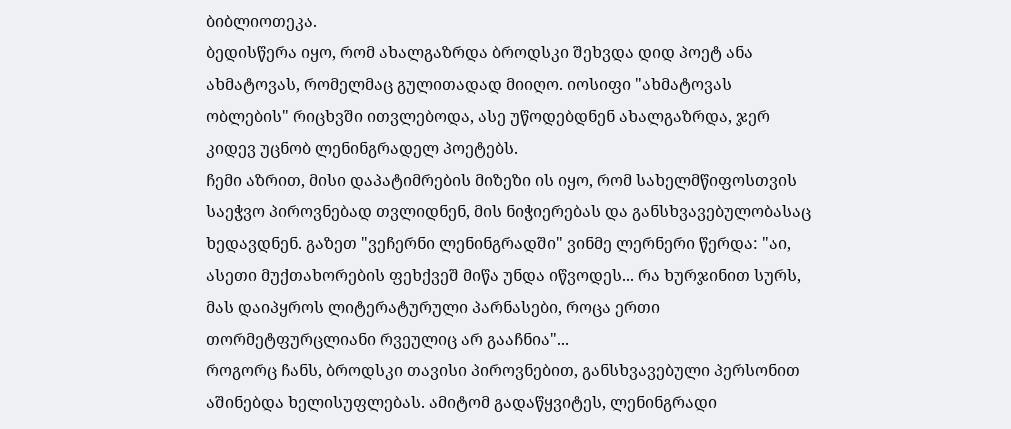ბიბლიოთეკა.
ბედისწერა იყო, რომ ახალგაზრდა ბროდსკი შეხვდა დიდ პოეტ ანა ახმატოვას, რომელმაც გულითადად მიიღო. იოსიფი "ახმატოვას ობლების" რიცხვში ითვლებოდა, ასე უწოდებდნენ ახალგაზრდა, ჯერ კიდევ უცნობ ლენინგრადელ პოეტებს.
ჩემი აზრით, მისი დაპატიმრების მიზეზი ის იყო, რომ სახელმწიფოსთვის საეჭვო პიროვნებად თვლიდნენ, მის ნიჭიერებას და განსხვავებულობასაც ხედავდნენ. გაზეთ "ვეჩერნი ლენინგრადში" ვინმე ლერნერი წერდა: "აი, ასეთი მუქთახორების ფეხქვეშ მიწა უნდა იწვოდეს... რა ხურჯინით სურს, მას დაიპყროს ლიტერატურული პარნასები, როცა ერთი თორმეტფურცლიანი რვეულიც არ გააჩნია"...
როგორც ჩანს, ბროდსკი თავისი პიროვნებით, განსხვავებული პერსონით აშინებდა ხელისუფლებას. ამიტომ გადაწყვიტეს, ლენინგრადი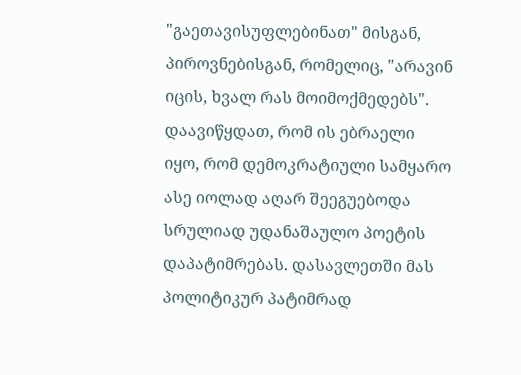"გაეთავისუფლებინათ" მისგან, პიროვნებისგან, რომელიც, "არავინ იცის, ხვალ რას მოიმოქმედებს". დაავიწყდათ, რომ ის ებრაელი იყო, რომ დემოკრატიული სამყარო ასე იოლად აღარ შეეგუებოდა სრულიად უდანაშაულო პოეტის დაპატიმრებას. დასავლეთში მას პოლიტიკურ პატიმრად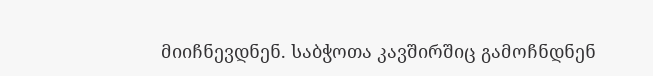მიიჩნევდნენ. საბჭოთა კავშირშიც გამოჩნდნენ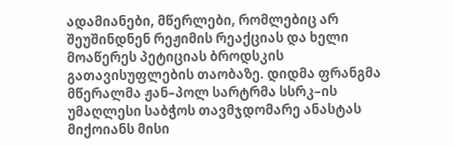ადამიანები, მწერლები, რომლებიც არ შეუშინდნენ რეჟიმის რეაქციას და ხელი მოაწერეს პეტიციას ბროდსკის გათავისუფლების თაობაზე. დიდმა ფრანგმა მწერალმა ჟან–პოლ სარტრმა სსრკ–ის უმაღლესი საბჭოს თავმჯდომარე ანასტას მიქოიანს მისი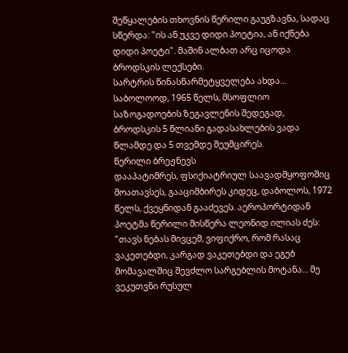შეწყალების თხოვნის წერილი გაუგზავნა, სადაც სწერდა: "ის ან უკვე დიდი პოეტია, ან იქნება დიდი პოეტი". მაშინ ალბათ არც იცოდა ბროდსკის ლექსები.
სარტრის წინასწარმეტყველება ახდა... საბოლოოდ, 1965 წელს, მსოფლიო საზოგადოების ზეგავლენის შედეგად, ბროდსკის 5 წლიანი გადასახლების ვადა წლამდე და 5 თვემდე შეუმცირეს.
წერილი ბრეჟნევს
დააპატიმრეს, ფსიქიატრიულ საავადმყოფოშიც მოათავსეს, გააციმბირეს კიდეც, დაბოლოს, 1972 წელს, ქვეყნიდან გააძევეს. აეროპორტიდან პოეტმა წერილი მისწერა ლეონიდ ილიას ძეს: "თავს ნებას მივცემ, ვიფიქრო, რომ რასაც ვაკეთებდი, კარგად ვაკეთებდი და ეგებ მომავალშიც შევძლო სარგებლის მოტანა... მე ვეკუთვნი რუსულ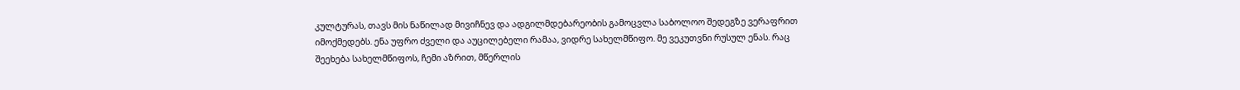კულტურას, თავს მის ნაწილად მივიჩნევ და ადგილმდებარეობის გამოცვლა საბოლოო შედეგზე ვერაფრით იმოქმედებს. ენა უფრო ძველი და აუცილებელი რამაა, ვიდრე სახელმწიფო. მე ვეკუთვნი რუსულ ენას. რაც შეეხება სახელმწიფოს, ჩემი აზრით, მწერლის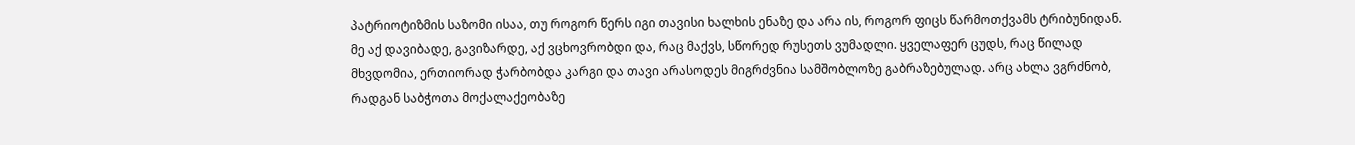პატრიოტიზმის საზომი ისაა, თუ როგორ წერს იგი თავისი ხალხის ენაზე და არა ის, როგორ ფიცს წარმოთქვამს ტრიბუნიდან. მე აქ დავიბადე, გავიზარდე, აქ ვცხოვრობდი და, რაც მაქვს, სწორედ რუსეთს ვუმადლი. ყველაფერ ცუდს, რაც წილად მხვდომია, ერთიორად ჭარბობდა კარგი და თავი არასოდეს მიგრძვნია სამშობლოზე გაბრაზებულად. არც ახლა ვგრძნობ, რადგან საბჭოთა მოქალაქეობაზე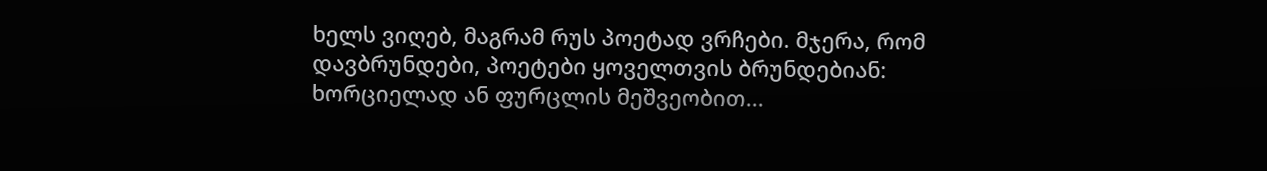ხელს ვიღებ, მაგრამ რუს პოეტად ვრჩები. მჯერა, რომ დავბრუნდები, პოეტები ყოველთვის ბრუნდებიან: ხორციელად ან ფურცლის მეშვეობით...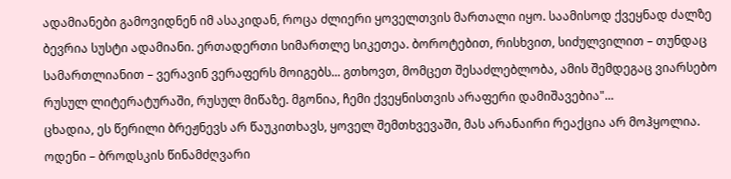ადამიანები გამოვიდნენ იმ ასაკიდან, როცა ძლიერი ყოველთვის მართალი იყო. საამისოდ ქვეყნად ძალზე ბევრია სუსტი ადამიანი. ერთადერთი სიმართლე სიკეთეა. ბოროტებით, რისხვით, სიძულვილით – თუნდაც სამართლიანით – ვერავინ ვერაფერს მოიგებს... გთხოვთ, მომცეთ შესაძლებლობა, ამის შემდეგაც ვიარსებო რუსულ ლიტერატურაში, რუსულ მიწაზე. მგონია, ჩემი ქვეყნისთვის არაფერი დამიშავებია"...
ცხადია, ეს წერილი ბრეჟნევს არ წაუკითხავს, ყოველ შემთხვევაში, მას არანაირი რეაქცია არ მოჰყოლია.
ოდენი – ბროდსკის წინამძღვარი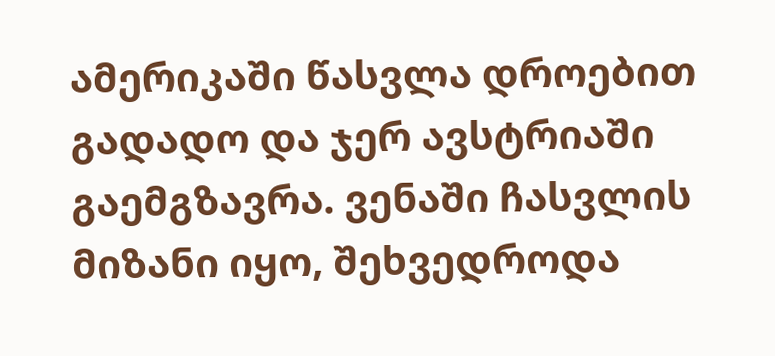ამერიკაში წასვლა დროებით გადადო და ჯერ ავსტრიაში გაემგზავრა. ვენაში ჩასვლის მიზანი იყო, შეხვედროდა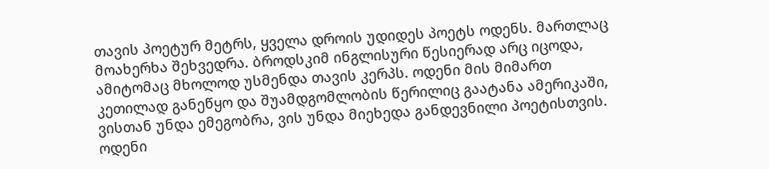თავის პოეტურ მეტრს, ყველა დროის უდიდეს პოეტს ოდენს. მართლაც მოახერხა შეხვედრა. ბროდსკიმ ინგლისური წესიერად არც იცოდა, ამიტომაც მხოლოდ უსმენდა თავის კერპს. ოდენი მის მიმართ კეთილად განეწყო და შუამდგომლობის წერილიც გაატანა ამერიკაში, ვისთან უნდა ემეგობრა, ვის უნდა მიეხედა განდევნილი პოეტისთვის. ოდენი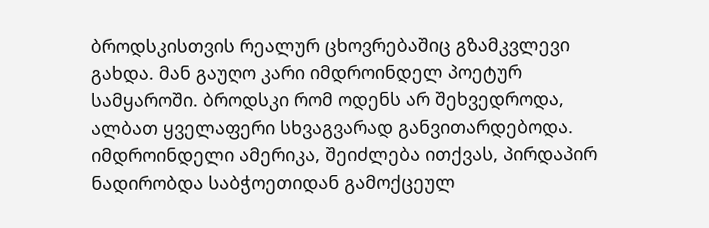ბროდსკისთვის რეალურ ცხოვრებაშიც გზამკვლევი გახდა. მან გაუღო კარი იმდროინდელ პოეტურ სამყაროში. ბროდსკი რომ ოდენს არ შეხვედროდა, ალბათ ყველაფერი სხვაგვარად განვითარდებოდა.
იმდროინდელი ამერიკა, შეიძლება ითქვას, პირდაპირ ნადირობდა საბჭოეთიდან გამოქცეულ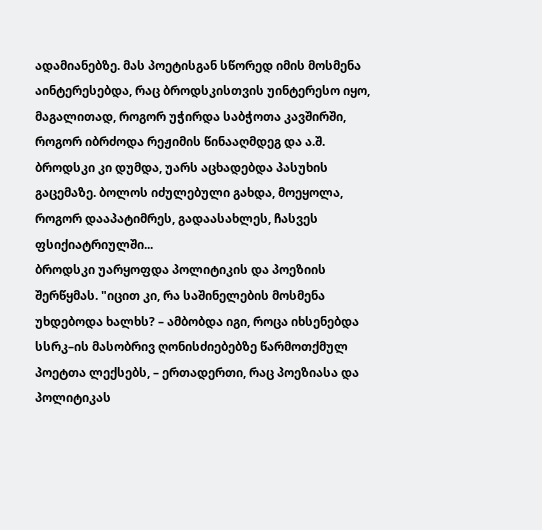ადამიანებზე. მას პოეტისგან სწორედ იმის მოსმენა აინტერესებდა, რაც ბროდსკისთვის უინტერესო იყო, მაგალითად, როგორ უჭირდა საბჭოთა კავშირში, როგორ იბრძოდა რეჟიმის წინააღმდეგ და ა.შ. ბროდსკი კი დუმდა, უარს აცხადებდა პასუხის გაცემაზე. ბოლოს იძულებული გახდა, მოეყოლა, როგორ დააპატიმრეს, გადაასახლეს, ჩასვეს ფსიქიატრიულში...
ბროდსკი უარყოფდა პოლიტიკის და პოეზიის შერწყმას. "იცით კი, რა საშინელების მოსმენა უხდებოდა ხალხს? – ამბობდა იგი, როცა იხსენებდა სსრკ–ის მასობრივ ღონისძიებებზე წარმოთქმულ პოეტთა ლექსებს, – ერთადერთი, რაც პოეზიასა და პოლიტიკას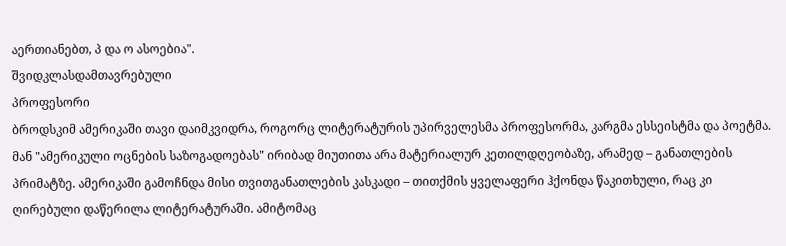აერთიანებთ, პ და ო ასოებია".
შვიდკლასდამთავრებული
პროფესორი
ბროდსკიმ ამერიკაში თავი დაიმკვიდრა, როგორც ლიტერატურის უპირველესმა პროფესორმა, კარგმა ესსეისტმა და პოეტმა. მან "ამერიკული ოცნების საზოგადოებას" ირიბად მიუთითა არა მატერიალურ კეთილდღეობაზე, არამედ – განათლების პრიმატზე. ამერიკაში გამოჩნდა მისი თვითგანათლების კასკადი – თითქმის ყველაფერი ჰქონდა წაკითხული, რაც კი ღირებული დაწერილა ლიტერატურაში. ამიტომაც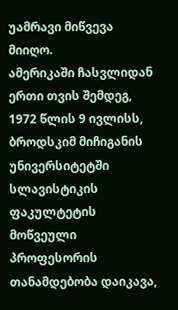უამრავი მიწვევა მიიღო.
ამერიკაში ჩასვლიდან ერთი თვის შემდეგ, 1972 წლის 9 ივლისს, ბროდსკიმ მიჩიგანის უნივერსიტეტში სლავისტიკის ფაკულტეტის მოწვეული პროფესორის თანამდებობა დაიკავა,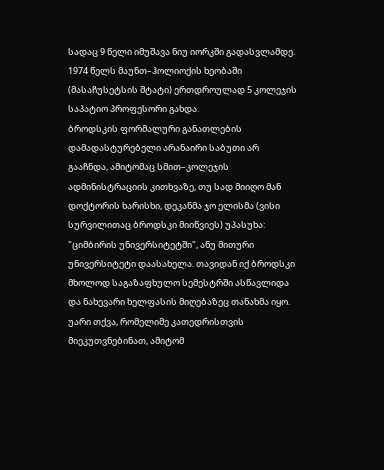სადაც 9 წელი იმუშავა ნიუ იორკში გადასვლამდე. 1974 წელს მაუნთ–ჰოლიოქის ხეობაში (მასაჩუსეტსის შტატი) ერთდროულად 5 კოლეჯის საპატიო პროფესორი გახდა.
ბროდსკის ფორმალური განათლების დამადასტურებელი არანაირი საბუთი არ გააჩნდა, ამიტომაც სმით–კოლეჯის ადმინისტრაციის კითხვაზე, თუ სად მიიღო მან დოქტორის ხარისხი, დეკანმა ჯო ელისმა (ვისი სურვილითაც ბროდსკი მიიწვიეს) უპასუხა: "ციმბირის უნივერსიტეტში", ანუ მითური უნივერსიტეტი დაასახელა. თავიდან იქ ბროდსკი მხოლოდ საგაზაფხულო სემესტრში ასწავლიდა და ნახევარი ხელფასის მიღებაზეც თანახმა იყო. უარი თქვა, რომელიმე კათედრისთვის მიეკუთვნებინათ, ამიტომ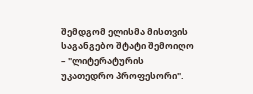შემდგომ ელისმა მისთვის საგანგებო შტატი შემოიღო – "ლიტერატურის უკათედრო პროფესორი".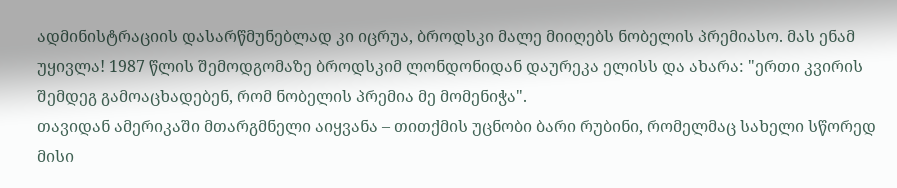ადმინისტრაციის დასარწმუნებლად კი იცრუა, ბროდსკი მალე მიიღებს ნობელის პრემიასო. მას ენამ უყივლა! 1987 წლის შემოდგომაზე ბროდსკიმ ლონდონიდან დაურეკა ელისს და ახარა: "ერთი კვირის შემდეგ გამოაცხადებენ, რომ ნობელის პრემია მე მომენიჭა".
თავიდან ამერიკაში მთარგმნელი აიყვანა – თითქმის უცნობი ბარი რუბინი, რომელმაც სახელი სწორედ მისი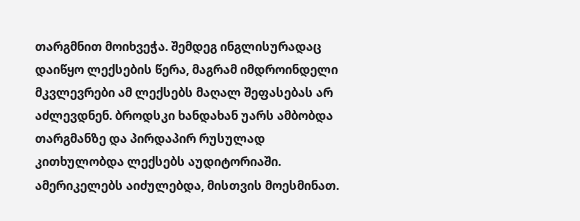თარგმნით მოიხვეჭა. შემდეგ ინგლისურადაც დაიწყო ლექსების წერა, მაგრამ იმდროინდელი მკვლევრები ამ ლექსებს მაღალ შეფასებას არ აძლევდნენ. ბროდსკი ხანდახან უარს ამბობდა თარგმანზე და პირდაპირ რუსულად კითხულობდა ლექსებს აუდიტორიაში. ამერიკელებს აიძულებდა, მისთვის მოესმინათ.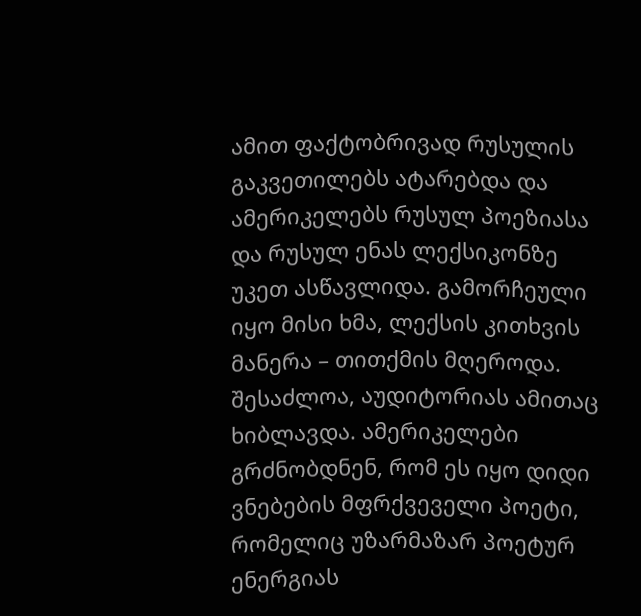ამით ფაქტობრივად რუსულის გაკვეთილებს ატარებდა და ამერიკელებს რუსულ პოეზიასა და რუსულ ენას ლექსიკონზე უკეთ ასწავლიდა. გამორჩეული იყო მისი ხმა, ლექსის კითხვის მანერა – თითქმის მღეროდა. შესაძლოა, აუდიტორიას ამითაც ხიბლავდა. ამერიკელები გრძნობდნენ, რომ ეს იყო დიდი ვნებების მფრქვეველი პოეტი, რომელიც უზარმაზარ პოეტურ ენერგიას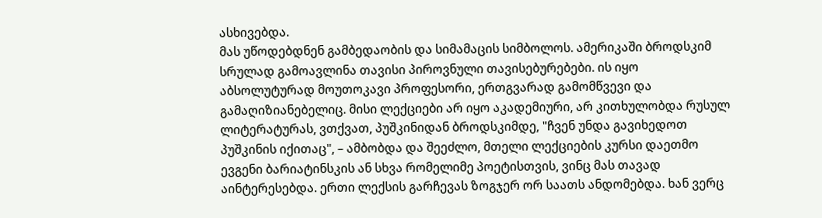ასხივებდა.
მას უწოდებდნენ გამბედაობის და სიმამაცის სიმბოლოს. ამერიკაში ბროდსკიმ სრულად გამოავლინა თავისი პიროვნული თავისებურებები. ის იყო აბსოლუტურად მოუთოკავი პროფესორი, ერთგვარად გამომწვევი და გამაღიზიანებელიც. მისი ლექციები არ იყო აკადემიური, არ კითხულობდა რუსულ ლიტერატურას, ვთქვათ, პუშკინიდან ბროდსკიმდე, "ჩვენ უნდა გავიხედოთ პუშკინის იქითაც", – ამბობდა და შეეძლო, მთელი ლექციების კურსი დაეთმო ევგენი ბარიატინსკის ან სხვა რომელიმე პოეტისთვის, ვინც მას თავად აინტერესებდა. ერთი ლექსის გარჩევას ზოგჯერ ორ საათს ანდომებდა. ხან ვერც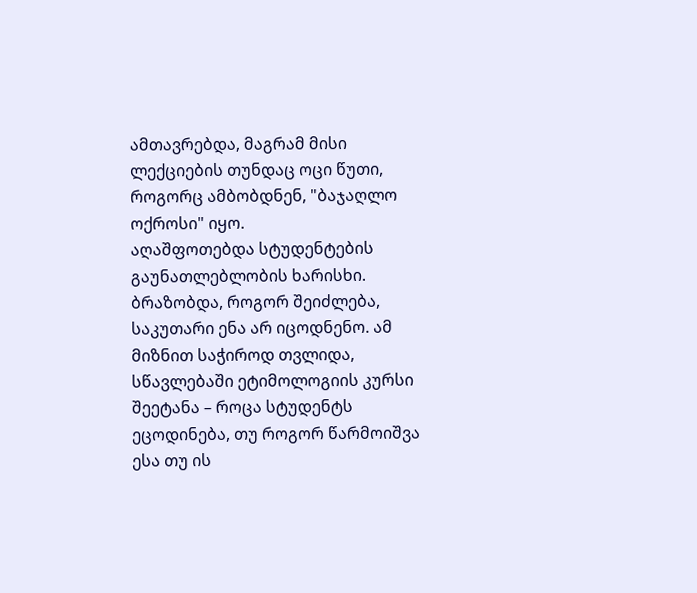ამთავრებდა, მაგრამ მისი ლექციების თუნდაც ოცი წუთი, როგორც ამბობდნენ, "ბაჯაღლო ოქროსი" იყო.
აღაშფოთებდა სტუდენტების გაუნათლებლობის ხარისხი. ბრაზობდა, როგორ შეიძლება, საკუთარი ენა არ იცოდნენო. ამ მიზნით საჭიროდ თვლიდა, სწავლებაში ეტიმოლოგიის კურსი შეეტანა – როცა სტუდენტს ეცოდინება, თუ როგორ წარმოიშვა ესა თუ ის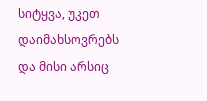სიტყვა, უკეთ დაიმახსოვრებს და მისი არსიც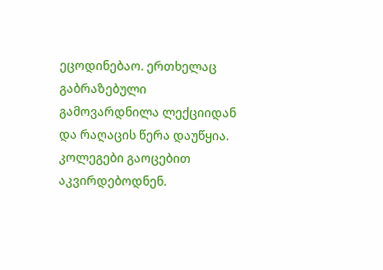ეცოდინებაო. ერთხელაც გაბრაზებული გამოვარდნილა ლექციიდან და რაღაცის წერა დაუწყია. კოლეგები გაოცებით აკვირდებოდნენ.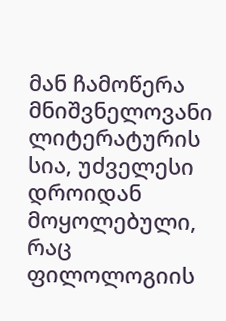მან ჩამოწერა მნიშვნელოვანი ლიტერატურის სია, უძველესი დროიდან მოყოლებული, რაც ფილოლოგიის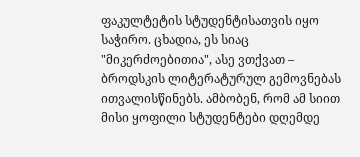ფაკულტეტის სტუდენტისათვის იყო საჭირო. ცხადია, ეს სიაც "მიკერძოებითია", ასე ვთქვათ – ბროდსკის ლიტერატურულ გემოვნებას ითვალისწინებს. ამბობენ, რომ ამ სიით მისი ყოფილი სტუდენტები დღემდე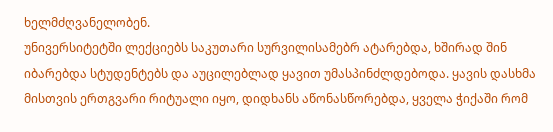ხელმძღვანელობენ.
უნივერსიტეტში ლექციებს საკუთარი სურვილისამებრ ატარებდა, ხშირად შინ იბარებდა სტუდენტებს და აუცილებლად ყავით უმასპინძლდებოდა. ყავის დასხმა მისთვის ერთგვარი რიტუალი იყო, დიდხანს აწონასწორებდა, ყველა ჭიქაში რომ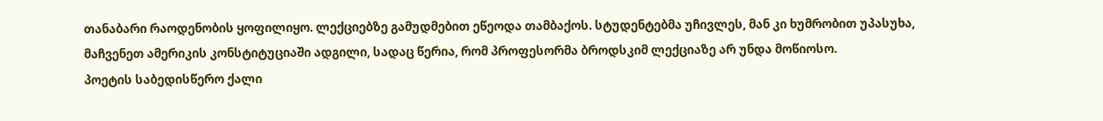თანაბარი რაოდენობის ყოფილიყო. ლექციებზე გამუდმებით ეწეოდა თამბაქოს. სტუდენტებმა უჩივლეს, მან კი ხუმრობით უპასუხა, მაჩვენეთ ამერიკის კონსტიტუციაში ადგილი, სადაც წერია, რომ პროფესორმა ბროდსკიმ ლექციაზე არ უნდა მოწიოსო.
პოეტის საბედისწერო ქალი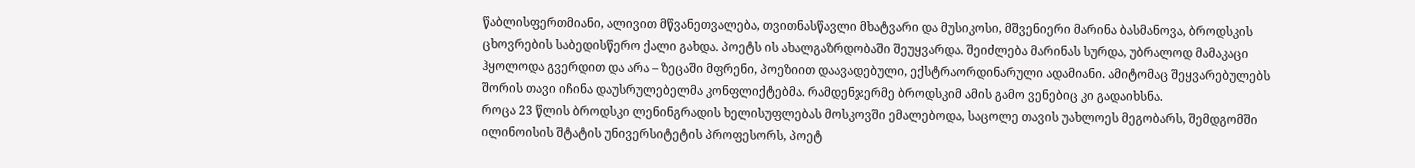წაბლისფერთმიანი, ალივით მწვანეთვალება, თვითნასწავლი მხატვარი და მუსიკოსი, მშვენიერი მარინა ბასმანოვა, ბროდსკის ცხოვრების საბედისწერო ქალი გახდა. პოეტს ის ახალგაზრდობაში შეუყვარდა. შეიძლება მარინას სურდა, უბრალოდ მამაკაცი ჰყოლოდა გვერდით და არა – ზეცაში მფრენი, პოეზიით დაავადებული, ექსტრაორდინარული ადამიანი. ამიტომაც შეყვარებულებს შორის თავი იჩინა დაუსრულებელმა კონფლიქტებმა. რამდენჯერმე ბროდსკიმ ამის გამო ვენებიც კი გადაიხსნა.
როცა 23 წლის ბროდსკი ლენინგრადის ხელისუფლებას მოსკოვში ემალებოდა, საცოლე თავის უახლოეს მეგობარს, შემდგომში ილინოისის შტატის უნივერსიტეტის პროფესორს, პოეტ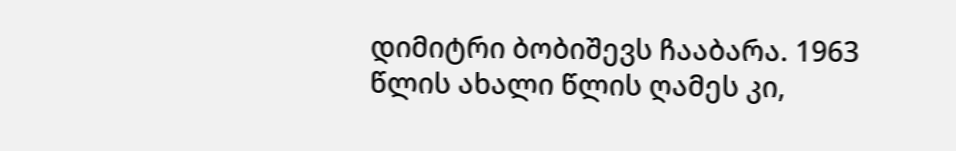დიმიტრი ბობიშევს ჩააბარა. 1963 წლის ახალი წლის ღამეს კი,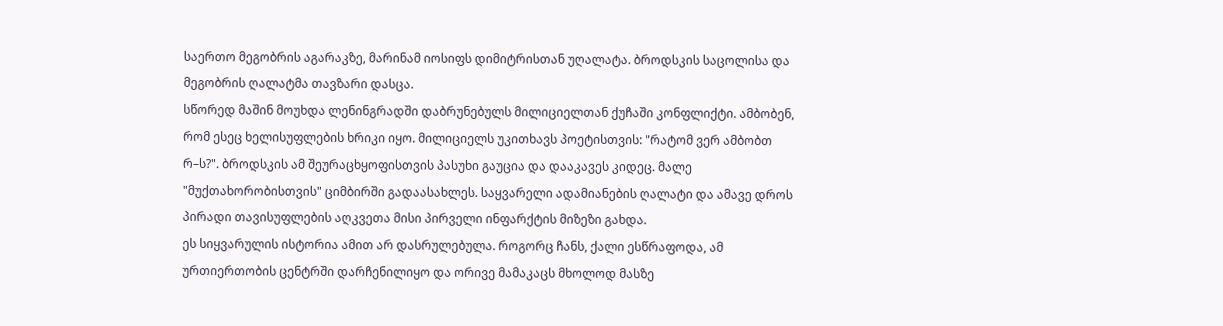საერთო მეგობრის აგარაკზე, მარინამ იოსიფს დიმიტრისთან უღალატა. ბროდსკის საცოლისა და მეგობრის ღალატმა თავზარი დასცა.
სწორედ მაშინ მოუხდა ლენინგრადში დაბრუნებულს მილიციელთან ქუჩაში კონფლიქტი. ამბობენ, რომ ესეც ხელისუფლების ხრიკი იყო. მილიციელს უკითხავს პოეტისთვის: "რატომ ვერ ამბობთ რ–ს?". ბროდსკის ამ შეურაცხყოფისთვის პასუხი გაუცია და დააკავეს კიდეც. მალე "მუქთახორობისთვის" ციმბირში გადაასახლეს. საყვარელი ადამიანების ღალატი და ამავე დროს პირადი თავისუფლების აღკვეთა მისი პირველი ინფარქტის მიზეზი გახდა.
ეს სიყვარულის ისტორია ამით არ დასრულებულა. როგორც ჩანს, ქალი ესწრაფოდა, ამ ურთიერთობის ცენტრში დარჩენილიყო და ორივე მამაკაცს მხოლოდ მასზე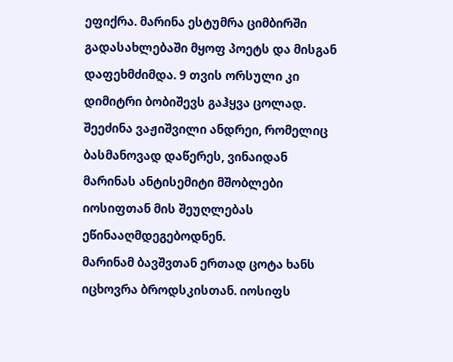ეფიქრა. მარინა ესტუმრა ციმბირში გადასახლებაში მყოფ პოეტს და მისგან დაფეხმძიმდა. 9 თვის ორსული კი დიმიტრი ბობიშევს გაჰყვა ცოლად. შეეძინა ვაჟიშვილი ანდრეი, რომელიც ბასმანოვად დაწერეს, ვინაიდან მარინას ანტისემიტი მშობლები იოსიფთან მის შეუღლებას ეწინააღმდეგებოდნენ.
მარინამ ბავშვთან ერთად ცოტა ხანს იცხოვრა ბროდსკისთან. იოსიფს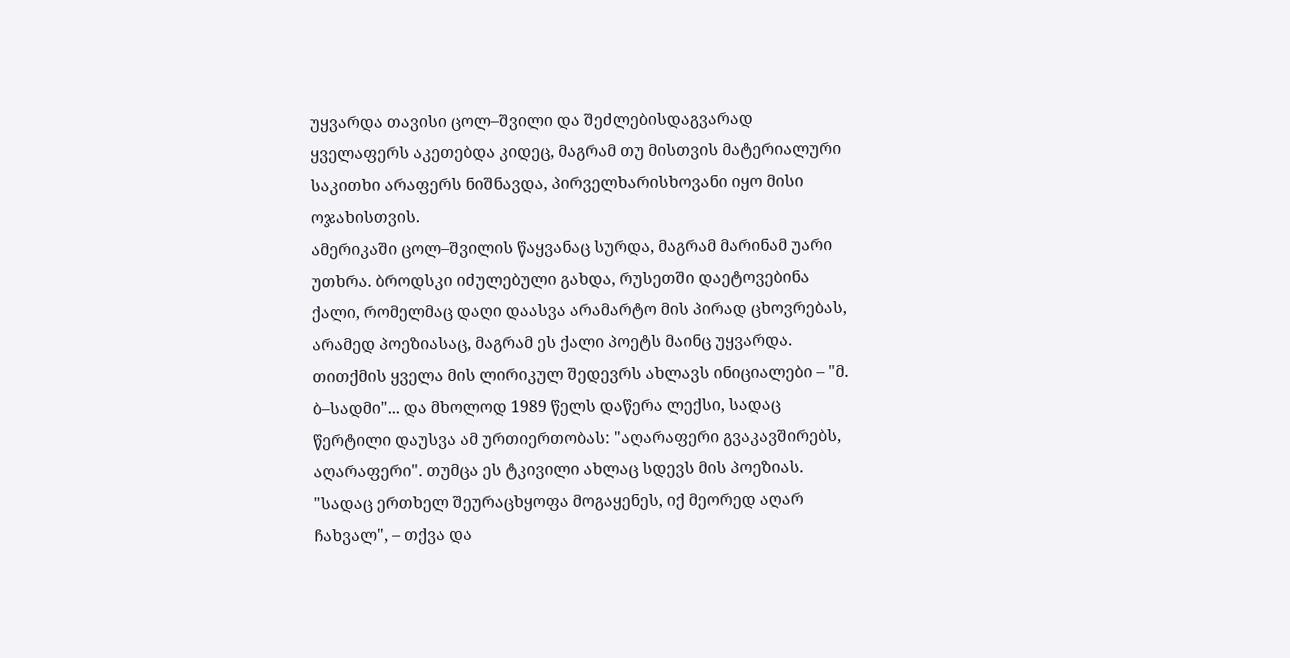უყვარდა თავისი ცოლ–შვილი და შეძლებისდაგვარად ყველაფერს აკეთებდა კიდეც, მაგრამ თუ მისთვის მატერიალური საკითხი არაფერს ნიშნავდა, პირველხარისხოვანი იყო მისი ოჯახისთვის.
ამერიკაში ცოლ–შვილის წაყვანაც სურდა, მაგრამ მარინამ უარი უთხრა. ბროდსკი იძულებული გახდა, რუსეთში დაეტოვებინა ქალი, რომელმაც დაღი დაასვა არამარტო მის პირად ცხოვრებას, არამედ პოეზიასაც, მაგრამ ეს ქალი პოეტს მაინც უყვარდა. თითქმის ყველა მის ლირიკულ შედევრს ახლავს ინიციალები – "მ. ბ–სადმი"... და მხოლოდ 1989 წელს დაწერა ლექსი, სადაც წერტილი დაუსვა ამ ურთიერთობას: "აღარაფერი გვაკავშირებს, აღარაფერი". თუმცა ეს ტკივილი ახლაც სდევს მის პოეზიას. "სადაც ერთხელ შეურაცხყოფა მოგაყენეს, იქ მეორედ აღარ ჩახვალ", – თქვა და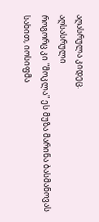აღასრულა კიდეც.
აღსასრული
როგორც კი "მოკლა" ეს მუზა მარინა ბასმანოვას სახით, იოსიფმა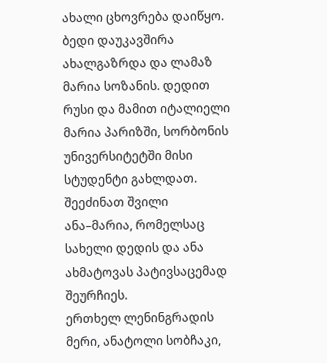ახალი ცხოვრება დაიწყო. ბედი დაუკავშირა ახალგაზრდა და ლამაზ მარია სოზანის. დედით რუსი და მამით იტალიელი მარია პარიზში, სორბონის უნივერსიტეტში მისი სტუდენტი გახლდათ. შეეძინათ შვილი ანა–მარია, რომელსაც სახელი დედის და ანა ახმატოვას პატივსაცემად შეურჩიეს.
ერთხელ ლენინგრადის მერი, ანატოლი სობჩაკი,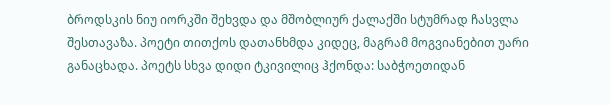ბროდსკის ნიუ იორკში შეხვდა და მშობლიურ ქალაქში სტუმრად ჩასვლა შესთავაზა. პოეტი თითქოს დათანხმდა კიდეც, მაგრამ მოგვიანებით უარი განაცხადა. პოეტს სხვა დიდი ტკივილიც ჰქონდა: საბჭოეთიდან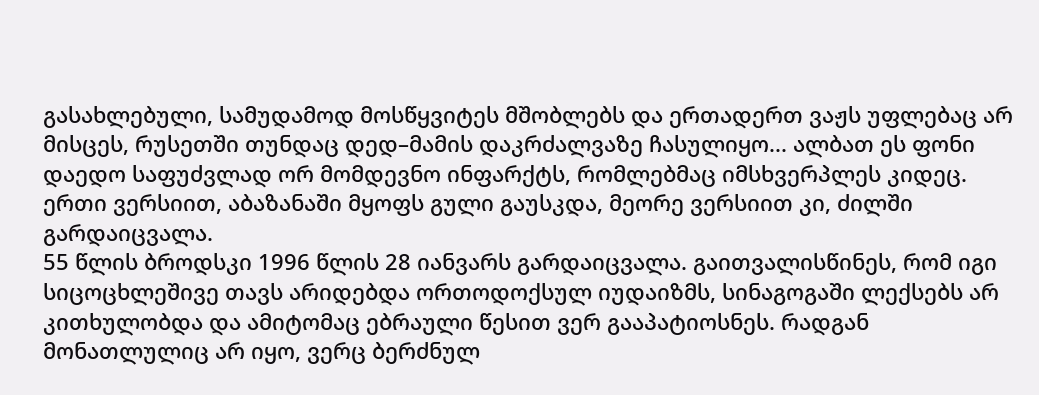გასახლებული, სამუდამოდ მოსწყვიტეს მშობლებს და ერთადერთ ვაჟს უფლებაც არ მისცეს, რუსეთში თუნდაც დედ–მამის დაკრძალვაზე ჩასულიყო... ალბათ ეს ფონი დაედო საფუძვლად ორ მომდევნო ინფარქტს, რომლებმაც იმსხვერპლეს კიდეც. ერთი ვერსიით, აბაზანაში მყოფს გული გაუსკდა, მეორე ვერსიით კი, ძილში გარდაიცვალა.
55 წლის ბროდსკი 1996 წლის 28 იანვარს გარდაიცვალა. გაითვალისწინეს, რომ იგი სიცოცხლეშივე თავს არიდებდა ორთოდოქსულ იუდაიზმს, სინაგოგაში ლექსებს არ კითხულობდა და ამიტომაც ებრაული წესით ვერ გააპატიოსნეს. რადგან მონათლულიც არ იყო, ვერც ბერძნულ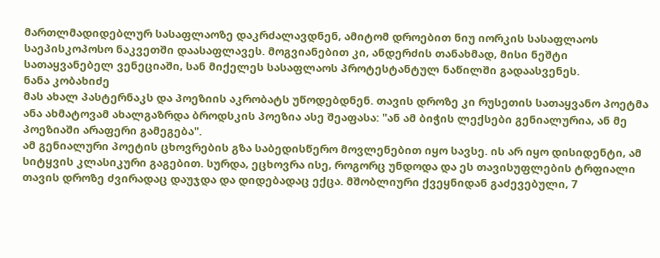მართლმადიდებლურ სასაფლაოზე დაკრძალავდნენ, ამიტომ დროებით ნიუ იორკის სასაფლაოს საეპისკოპოსო ნაკვეთში დაასაფლავეს. მოგვიანებით კი, ანდერძის თანახმად, მისი ნეშტი სათაყვანებელ ვენეციაში, სან მიქელეს სასაფლაოს პროტესტანტულ ნაწილში გადაასვენეს.
ნანა კობახიძე
მას ახალ პასტერნაკს და პოეზიის აკრობატს უწოდებდნენ. თავის დროზე კი რუსეთის სათაყვანო პოეტმა ანა ახმატოვამ ახალგაზრდა ბროდსკის პოეზია ასე შეაფასა: "ან ამ ბიჭის ლექსები გენიალურია, ან მე პოეზიაში არაფერი გამეგება".
ამ გენიალური პოეტის ცხოვრების გზა საბედისწერო მოვლენებით იყო სავსე. ის არ იყო დისიდენტი, ამ სიტყვის კლასიკური გაგებით. სურდა, ეცხოვრა ისე, როგორც უნდოდა და ეს თავისუფლების ტრფიალი თავის დროზე ძვირადაც დაუჯდა და დიდებადაც ექცა. მშობლიური ქვეყნიდან გაძევებული, 7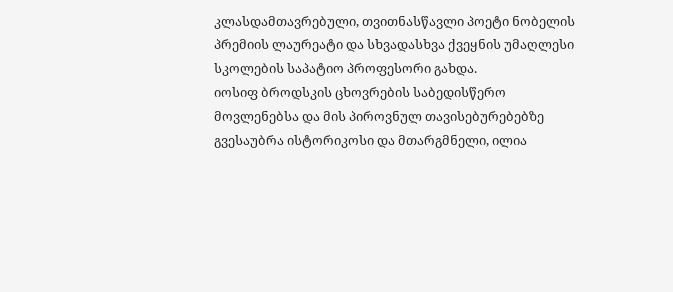კლასდამთავრებული, თვითნასწავლი პოეტი ნობელის პრემიის ლაურეატი და სხვადასხვა ქვეყნის უმაღლესი სკოლების საპატიო პროფესორი გახდა.
იოსიფ ბროდსკის ცხოვრების საბედისწერო მოვლენებსა და მის პიროვნულ თავისებურებებზე გვესაუბრა ისტორიკოსი და მთარგმნელი, ილია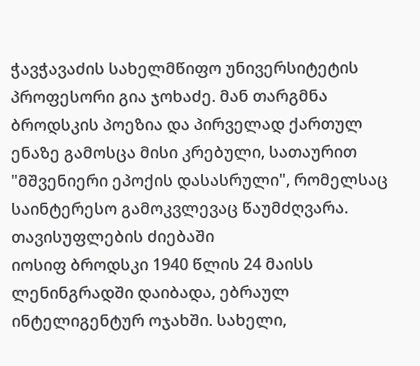ჭავჭავაძის სახელმწიფო უნივერსიტეტის პროფესორი გია ჯოხაძე. მან თარგმნა ბროდსკის პოეზია და პირველად ქართულ ენაზე გამოსცა მისი კრებული, სათაურით "მშვენიერი ეპოქის დასასრული", რომელსაც საინტერესო გამოკვლევაც წაუმძღვარა.
თავისუფლების ძიებაში
იოსიფ ბროდსკი 1940 წლის 24 მაისს ლენინგრადში დაიბადა, ებრაულ ინტელიგენტურ ოჯახში. სახელი,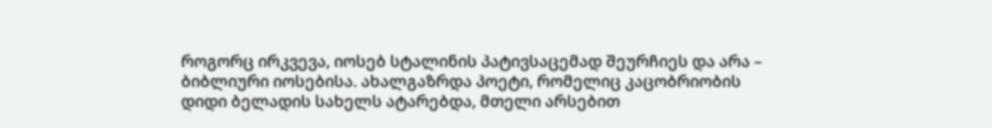როგორც ირკვევა, იოსებ სტალინის პატივსაცემად შეურჩიეს და არა – ბიბლიური იოსებისა. ახალგაზრდა პოეტი, რომელიც კაცობრიობის დიდი ბელადის სახელს ატარებდა, მთელი არსებით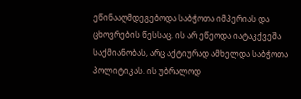ეწინააღმდეგებოდა საბჭოთა იმპერიას და ცხოვრების წესსაც. ის არ ეწეოდა იატაკქვეშა საქმიანობას, არც აქტიურად ამხელდა საბჭოთა პოლიტიკას. ის უბრალოდ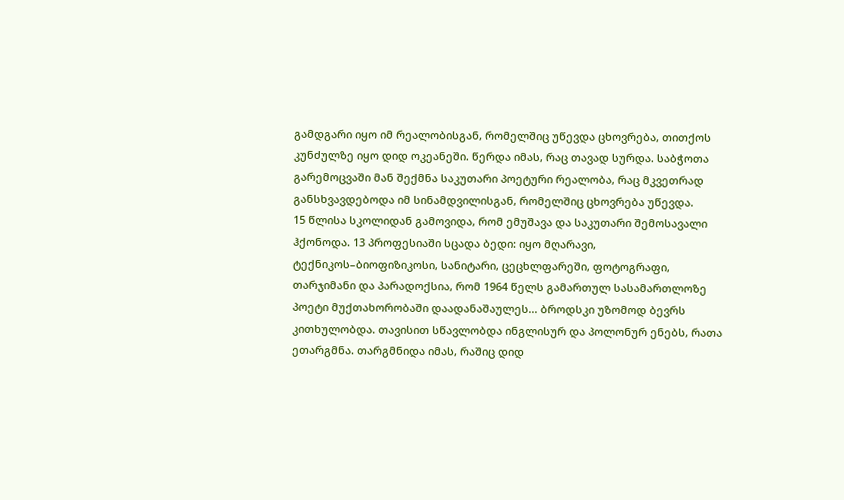გამდგარი იყო იმ რეალობისგან, რომელშიც უწევდა ცხოვრება, თითქოს კუნძულზე იყო დიდ ოკეანეში. წერდა იმას, რაც თავად სურდა. საბჭოთა გარემოცვაში მან შექმნა საკუთარი პოეტური რეალობა, რაც მკვეთრად განსხვავდებოდა იმ სინამდვილისგან, რომელშიც ცხოვრება უწევდა.
15 წლისა სკოლიდან გამოვიდა, რომ ემუშავა და საკუთარი შემოსავალი ჰქონოდა. 13 პროფესიაში სცადა ბედი: იყო მღარავი, ტექნიკოს–ბიოფიზიკოსი, სანიტარი, ცეცხლფარეში, ფოტოგრაფი, თარჯიმანი და პარადოქსია, რომ 1964 წელს გამართულ სასამართლოზე პოეტი მუქთახორობაში დაადანაშაულეს... ბროდსკი უზომოდ ბევრს კითხულობდა. თავისით სწავლობდა ინგლისურ და პოლონურ ენებს, რათა ეთარგმნა. თარგმნიდა იმას, რაშიც დიდ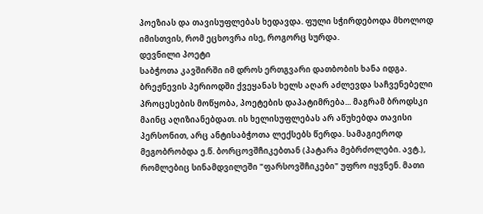პოეზიას და თავისუფლებას ხედავდა. ფული სჭირდებოდა მხოლოდ იმისთვის, რომ ეცხოვრა ისე, როგორც სურდა.
დევნილი პოეტი
საბჭოთა კავშირში იმ დროს ერთგვარი დათბობის ხანა იდგა. ბრეჟნევის პერიოდში ქვეყანას ხელს აღარ აძლევდა საჩვენებელი პროცესების მოწყობა, პოეტების დაპატიმრება... მაგრამ ბროდსკი მაინც აღიზიანებდათ. ის ხელისუფლებას არ აწუხებდა თავისი პერსონით, არც ანტისაბჭოთა ლექსებს წერდა. სამაგიეროდ მეგობრობდა ე.წ. ბორცოვშჩიკებთან (პატარა მებრძოლები. ავტ.), რომლებიც სინამდვილეში "ფარსოვშჩიკები" უფრო იყვნენ. მათი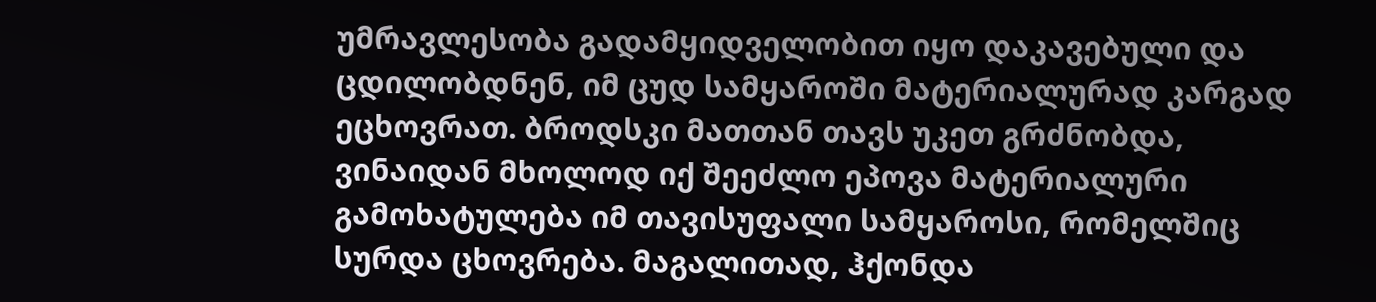უმრავლესობა გადამყიდველობით იყო დაკავებული და ცდილობდნენ, იმ ცუდ სამყაროში მატერიალურად კარგად ეცხოვრათ. ბროდსკი მათთან თავს უკეთ გრძნობდა, ვინაიდან მხოლოდ იქ შეეძლო ეპოვა მატერიალური გამოხატულება იმ თავისუფალი სამყაროსი, რომელშიც სურდა ცხოვრება. მაგალითად, ჰქონდა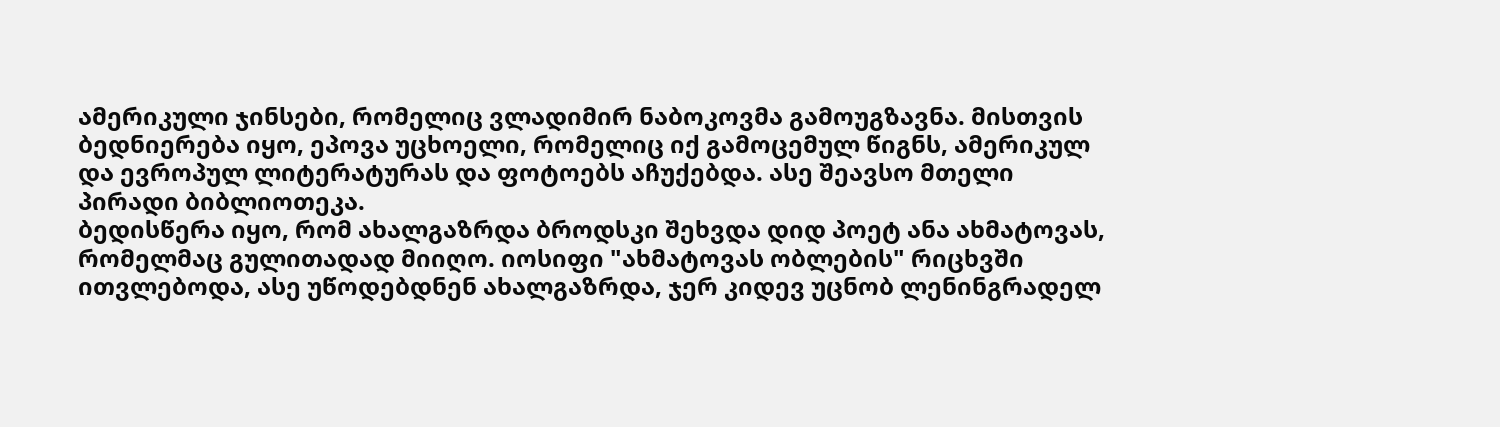ამერიკული ჯინსები, რომელიც ვლადიმირ ნაბოკოვმა გამოუგზავნა. მისთვის ბედნიერება იყო, ეპოვა უცხოელი, რომელიც იქ გამოცემულ წიგნს, ამერიკულ და ევროპულ ლიტერატურას და ფოტოებს აჩუქებდა. ასე შეავსო მთელი პირადი ბიბლიოთეკა.
ბედისწერა იყო, რომ ახალგაზრდა ბროდსკი შეხვდა დიდ პოეტ ანა ახმატოვას, რომელმაც გულითადად მიიღო. იოსიფი "ახმატოვას ობლების" რიცხვში ითვლებოდა, ასე უწოდებდნენ ახალგაზრდა, ჯერ კიდევ უცნობ ლენინგრადელ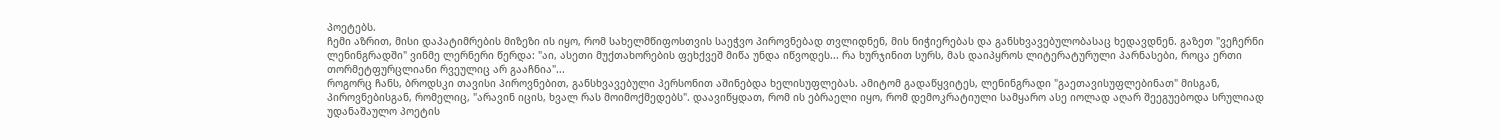პოეტებს.
ჩემი აზრით, მისი დაპატიმრების მიზეზი ის იყო, რომ სახელმწიფოსთვის საეჭვო პიროვნებად თვლიდნენ, მის ნიჭიერებას და განსხვავებულობასაც ხედავდნენ. გაზეთ "ვეჩერნი ლენინგრადში" ვინმე ლერნერი წერდა: "აი, ასეთი მუქთახორების ფეხქვეშ მიწა უნდა იწვოდეს... რა ხურჯინით სურს, მას დაიპყროს ლიტერატურული პარნასები, როცა ერთი თორმეტფურცლიანი რვეულიც არ გააჩნია"...
როგორც ჩანს, ბროდსკი თავისი პიროვნებით, განსხვავებული პერსონით აშინებდა ხელისუფლებას. ამიტომ გადაწყვიტეს, ლენინგრადი "გაეთავისუფლებინათ" მისგან, პიროვნებისგან, რომელიც, "არავინ იცის, ხვალ რას მოიმოქმედებს". დაავიწყდათ, რომ ის ებრაელი იყო, რომ დემოკრატიული სამყარო ასე იოლად აღარ შეეგუებოდა სრულიად უდანაშაულო პოეტის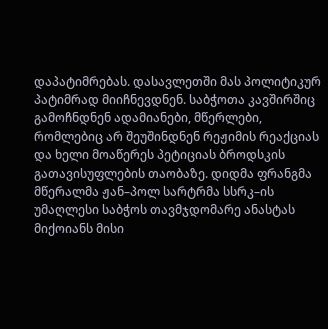დაპატიმრებას. დასავლეთში მას პოლიტიკურ პატიმრად მიიჩნევდნენ. საბჭოთა კავშირშიც გამოჩნდნენ ადამიანები, მწერლები, რომლებიც არ შეუშინდნენ რეჟიმის რეაქციას და ხელი მოაწერეს პეტიციას ბროდსკის გათავისუფლების თაობაზე. დიდმა ფრანგმა მწერალმა ჟან–პოლ სარტრმა სსრკ–ის უმაღლესი საბჭოს თავმჯდომარე ანასტას მიქოიანს მისი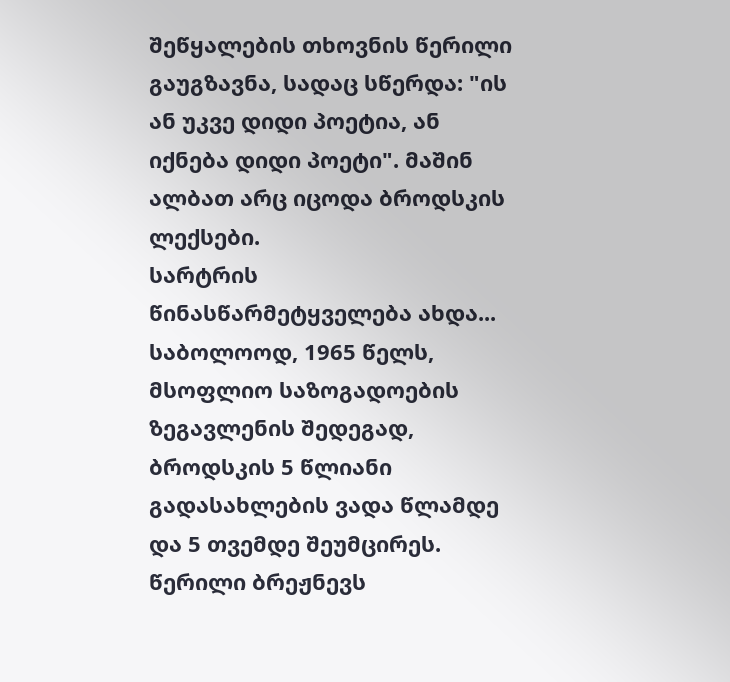შეწყალების თხოვნის წერილი გაუგზავნა, სადაც სწერდა: "ის ან უკვე დიდი პოეტია, ან იქნება დიდი პოეტი". მაშინ ალბათ არც იცოდა ბროდსკის ლექსები.
სარტრის წინასწარმეტყველება ახდა... საბოლოოდ, 1965 წელს, მსოფლიო საზოგადოების ზეგავლენის შედეგად, ბროდსკის 5 წლიანი გადასახლების ვადა წლამდე და 5 თვემდე შეუმცირეს.
წერილი ბრეჟნევს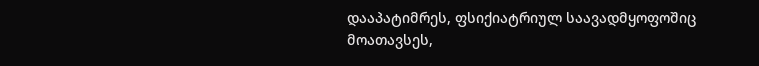დააპატიმრეს, ფსიქიატრიულ საავადმყოფოშიც მოათავსეს,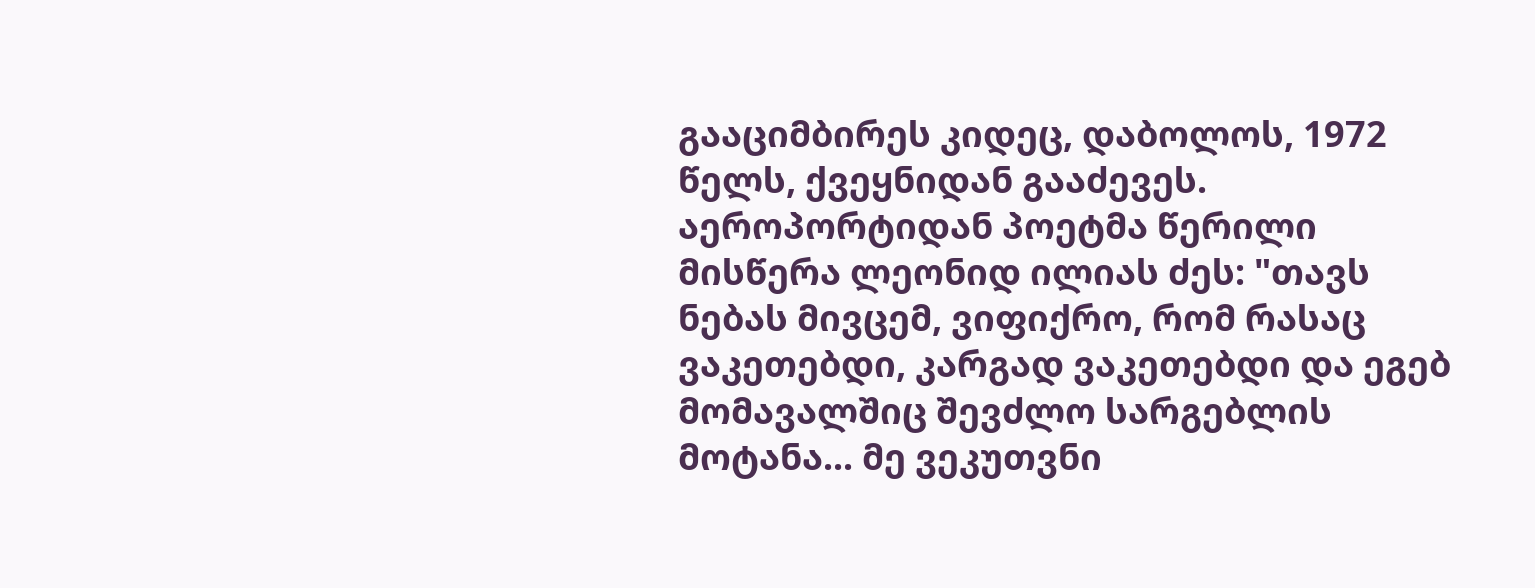გააციმბირეს კიდეც, დაბოლოს, 1972 წელს, ქვეყნიდან გააძევეს. აეროპორტიდან პოეტმა წერილი მისწერა ლეონიდ ილიას ძეს: "თავს ნებას მივცემ, ვიფიქრო, რომ რასაც ვაკეთებდი, კარგად ვაკეთებდი და ეგებ მომავალშიც შევძლო სარგებლის მოტანა... მე ვეკუთვნი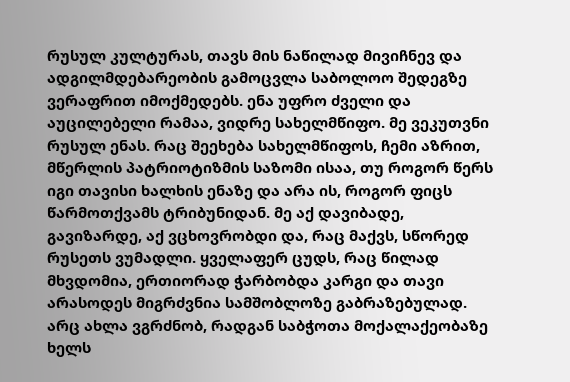რუსულ კულტურას, თავს მის ნაწილად მივიჩნევ და ადგილმდებარეობის გამოცვლა საბოლოო შედეგზე ვერაფრით იმოქმედებს. ენა უფრო ძველი და აუცილებელი რამაა, ვიდრე სახელმწიფო. მე ვეკუთვნი რუსულ ენას. რაც შეეხება სახელმწიფოს, ჩემი აზრით, მწერლის პატრიოტიზმის საზომი ისაა, თუ როგორ წერს იგი თავისი ხალხის ენაზე და არა ის, როგორ ფიცს წარმოთქვამს ტრიბუნიდან. მე აქ დავიბადე, გავიზარდე, აქ ვცხოვრობდი და, რაც მაქვს, სწორედ რუსეთს ვუმადლი. ყველაფერ ცუდს, რაც წილად მხვდომია, ერთიორად ჭარბობდა კარგი და თავი არასოდეს მიგრძვნია სამშობლოზე გაბრაზებულად. არც ახლა ვგრძნობ, რადგან საბჭოთა მოქალაქეობაზე ხელს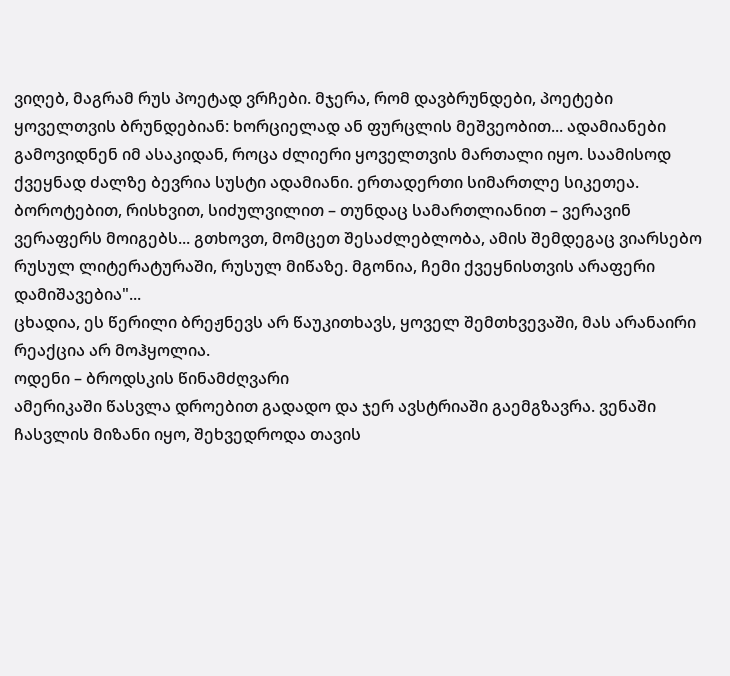ვიღებ, მაგრამ რუს პოეტად ვრჩები. მჯერა, რომ დავბრუნდები, პოეტები ყოველთვის ბრუნდებიან: ხორციელად ან ფურცლის მეშვეობით... ადამიანები გამოვიდნენ იმ ასაკიდან, როცა ძლიერი ყოველთვის მართალი იყო. საამისოდ ქვეყნად ძალზე ბევრია სუსტი ადამიანი. ერთადერთი სიმართლე სიკეთეა. ბოროტებით, რისხვით, სიძულვილით – თუნდაც სამართლიანით – ვერავინ ვერაფერს მოიგებს... გთხოვთ, მომცეთ შესაძლებლობა, ამის შემდეგაც ვიარსებო რუსულ ლიტერატურაში, რუსულ მიწაზე. მგონია, ჩემი ქვეყნისთვის არაფერი დამიშავებია"...
ცხადია, ეს წერილი ბრეჟნევს არ წაუკითხავს, ყოველ შემთხვევაში, მას არანაირი რეაქცია არ მოჰყოლია.
ოდენი – ბროდსკის წინამძღვარი
ამერიკაში წასვლა დროებით გადადო და ჯერ ავსტრიაში გაემგზავრა. ვენაში ჩასვლის მიზანი იყო, შეხვედროდა თავის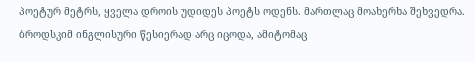პოეტურ მეტრს, ყველა დროის უდიდეს პოეტს ოდენს. მართლაც მოახერხა შეხვედრა. ბროდსკიმ ინგლისური წესიერად არც იცოდა, ამიტომაც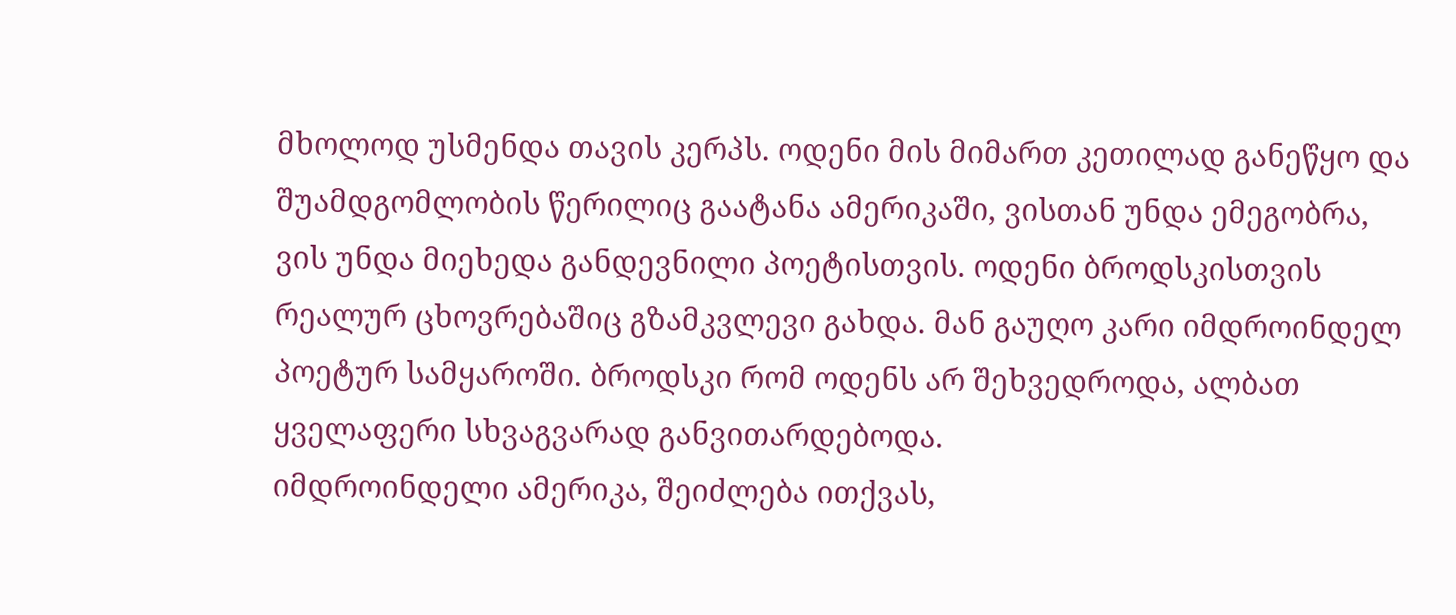მხოლოდ უსმენდა თავის კერპს. ოდენი მის მიმართ კეთილად განეწყო და შუამდგომლობის წერილიც გაატანა ამერიკაში, ვისთან უნდა ემეგობრა, ვის უნდა მიეხედა განდევნილი პოეტისთვის. ოდენი ბროდსკისთვის რეალურ ცხოვრებაშიც გზამკვლევი გახდა. მან გაუღო კარი იმდროინდელ პოეტურ სამყაროში. ბროდსკი რომ ოდენს არ შეხვედროდა, ალბათ ყველაფერი სხვაგვარად განვითარდებოდა.
იმდროინდელი ამერიკა, შეიძლება ითქვას,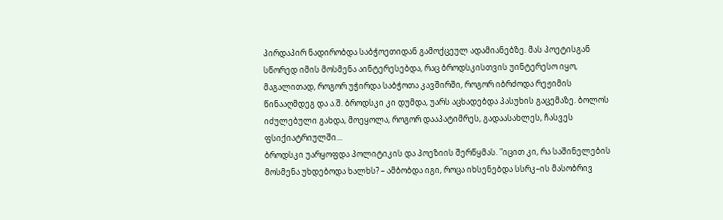პირდაპირ ნადირობდა საბჭოეთიდან გამოქცეულ ადამიანებზე. მას პოეტისგან სწორედ იმის მოსმენა აინტერესებდა, რაც ბროდსკისთვის უინტერესო იყო, მაგალითად, როგორ უჭირდა საბჭოთა კავშირში, როგორ იბრძოდა რეჟიმის წინააღმდეგ და ა.შ. ბროდსკი კი დუმდა, უარს აცხადებდა პასუხის გაცემაზე. ბოლოს იძულებული გახდა, მოეყოლა, როგორ დააპატიმრეს, გადაასახლეს, ჩასვეს ფსიქიატრიულში...
ბროდსკი უარყოფდა პოლიტიკის და პოეზიის შერწყმას. "იცით კი, რა საშინელების მოსმენა უხდებოდა ხალხს? – ამბობდა იგი, როცა იხსენებდა სსრკ–ის მასობრივ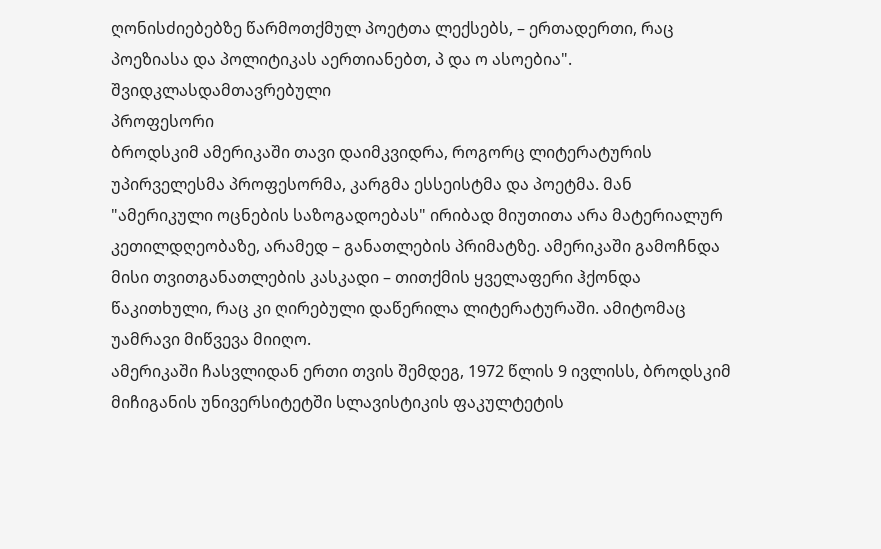ღონისძიებებზე წარმოთქმულ პოეტთა ლექსებს, – ერთადერთი, რაც პოეზიასა და პოლიტიკას აერთიანებთ, პ და ო ასოებია".
შვიდკლასდამთავრებული
პროფესორი
ბროდსკიმ ამერიკაში თავი დაიმკვიდრა, როგორც ლიტერატურის უპირველესმა პროფესორმა, კარგმა ესსეისტმა და პოეტმა. მან "ამერიკული ოცნების საზოგადოებას" ირიბად მიუთითა არა მატერიალურ კეთილდღეობაზე, არამედ – განათლების პრიმატზე. ამერიკაში გამოჩნდა მისი თვითგანათლების კასკადი – თითქმის ყველაფერი ჰქონდა წაკითხული, რაც კი ღირებული დაწერილა ლიტერატურაში. ამიტომაც უამრავი მიწვევა მიიღო.
ამერიკაში ჩასვლიდან ერთი თვის შემდეგ, 1972 წლის 9 ივლისს, ბროდსკიმ მიჩიგანის უნივერსიტეტში სლავისტიკის ფაკულტეტის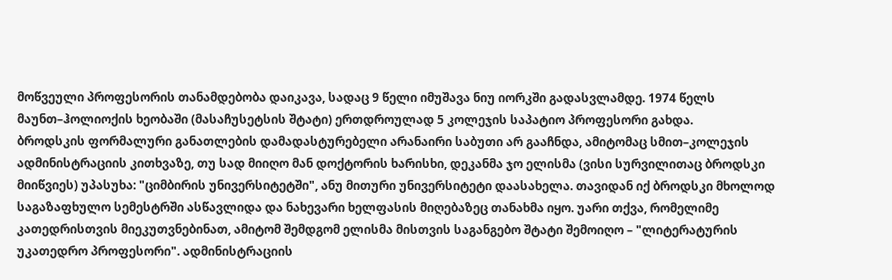მოწვეული პროფესორის თანამდებობა დაიკავა, სადაც 9 წელი იმუშავა ნიუ იორკში გადასვლამდე. 1974 წელს მაუნთ–ჰოლიოქის ხეობაში (მასაჩუსეტსის შტატი) ერთდროულად 5 კოლეჯის საპატიო პროფესორი გახდა.
ბროდსკის ფორმალური განათლების დამადასტურებელი არანაირი საბუთი არ გააჩნდა, ამიტომაც სმით–კოლეჯის ადმინისტრაციის კითხვაზე, თუ სად მიიღო მან დოქტორის ხარისხი, დეკანმა ჯო ელისმა (ვისი სურვილითაც ბროდსკი მიიწვიეს) უპასუხა: "ციმბირის უნივერსიტეტში", ანუ მითური უნივერსიტეტი დაასახელა. თავიდან იქ ბროდსკი მხოლოდ საგაზაფხულო სემესტრში ასწავლიდა და ნახევარი ხელფასის მიღებაზეც თანახმა იყო. უარი თქვა, რომელიმე კათედრისთვის მიეკუთვნებინათ, ამიტომ შემდგომ ელისმა მისთვის საგანგებო შტატი შემოიღო – "ლიტერატურის უკათედრო პროფესორი". ადმინისტრაციის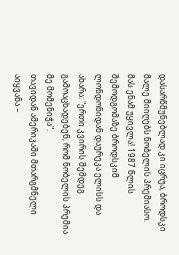დასარწმუნებლად კი იცრუა, ბროდსკი მალე მიიღებს ნობელის პრემიასო. მას ენამ უყივლა! 1987 წლის შემოდგომაზე ბროდსკიმ ლონდონიდან დაურეკა ელისს და ახარა: "ერთი კვირის შემდეგ გამოაცხადებენ, რომ ნობელის პრემია მე მომენიჭა".
თავიდან ამერიკაში მთარგმნელი აიყვანა –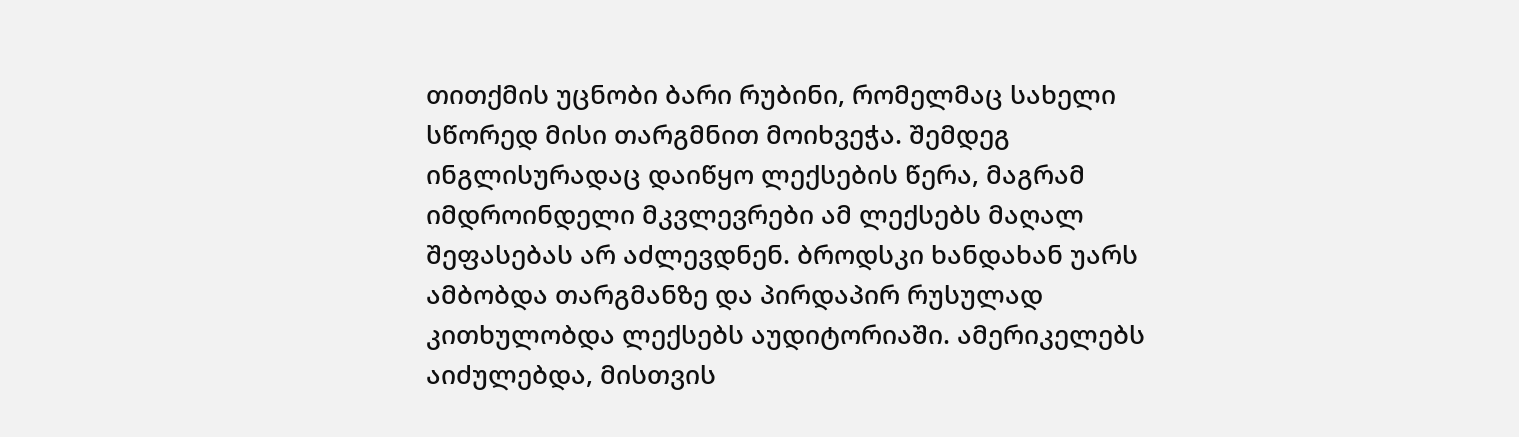თითქმის უცნობი ბარი რუბინი, რომელმაც სახელი სწორედ მისი თარგმნით მოიხვეჭა. შემდეგ ინგლისურადაც დაიწყო ლექსების წერა, მაგრამ იმდროინდელი მკვლევრები ამ ლექსებს მაღალ შეფასებას არ აძლევდნენ. ბროდსკი ხანდახან უარს ამბობდა თარგმანზე და პირდაპირ რუსულად კითხულობდა ლექსებს აუდიტორიაში. ამერიკელებს აიძულებდა, მისთვის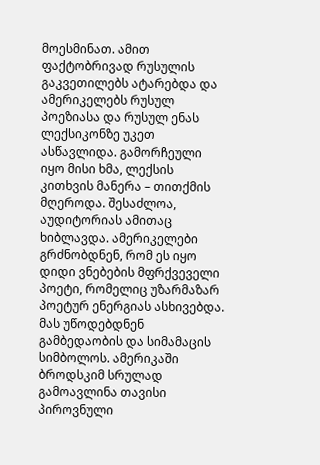მოესმინათ. ამით ფაქტობრივად რუსულის გაკვეთილებს ატარებდა და ამერიკელებს რუსულ პოეზიასა და რუსულ ენას ლექსიკონზე უკეთ ასწავლიდა. გამორჩეული იყო მისი ხმა, ლექსის კითხვის მანერა – თითქმის მღეროდა. შესაძლოა, აუდიტორიას ამითაც ხიბლავდა. ამერიკელები გრძნობდნენ, რომ ეს იყო დიდი ვნებების მფრქვეველი პოეტი, რომელიც უზარმაზარ პოეტურ ენერგიას ასხივებდა.
მას უწოდებდნენ გამბედაობის და სიმამაცის სიმბოლოს. ამერიკაში ბროდსკიმ სრულად გამოავლინა თავისი პიროვნული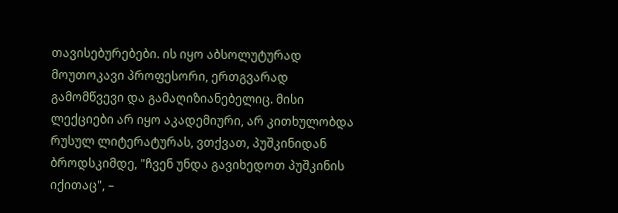თავისებურებები. ის იყო აბსოლუტურად მოუთოკავი პროფესორი, ერთგვარად გამომწვევი და გამაღიზიანებელიც. მისი ლექციები არ იყო აკადემიური, არ კითხულობდა რუსულ ლიტერატურას, ვთქვათ, პუშკინიდან ბროდსკიმდე, "ჩვენ უნდა გავიხედოთ პუშკინის იქითაც", –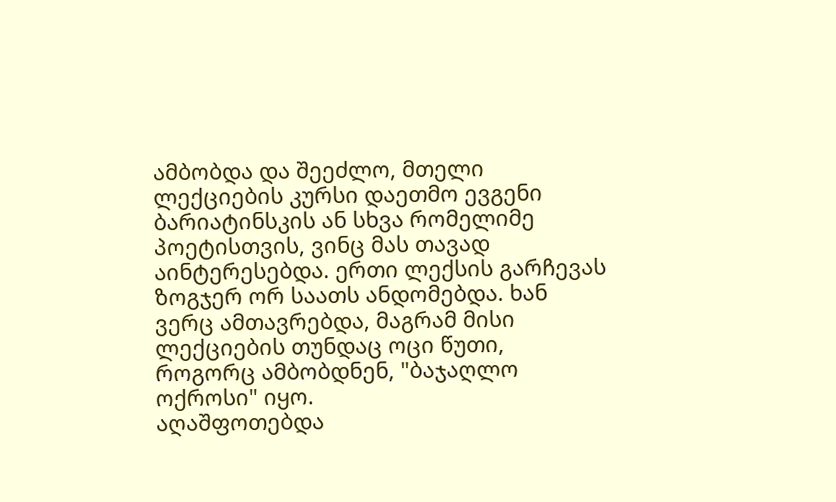ამბობდა და შეეძლო, მთელი ლექციების კურსი დაეთმო ევგენი ბარიატინსკის ან სხვა რომელიმე პოეტისთვის, ვინც მას თავად აინტერესებდა. ერთი ლექსის გარჩევას ზოგჯერ ორ საათს ანდომებდა. ხან ვერც ამთავრებდა, მაგრამ მისი ლექციების თუნდაც ოცი წუთი, როგორც ამბობდნენ, "ბაჯაღლო ოქროსი" იყო.
აღაშფოთებდა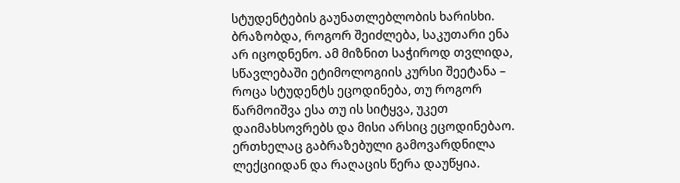სტუდენტების გაუნათლებლობის ხარისხი. ბრაზობდა, როგორ შეიძლება, საკუთარი ენა არ იცოდნენო. ამ მიზნით საჭიროდ თვლიდა, სწავლებაში ეტიმოლოგიის კურსი შეეტანა – როცა სტუდენტს ეცოდინება, თუ როგორ წარმოიშვა ესა თუ ის სიტყვა, უკეთ დაიმახსოვრებს და მისი არსიც ეცოდინებაო. ერთხელაც გაბრაზებული გამოვარდნილა ლექციიდან და რაღაცის წერა დაუწყია.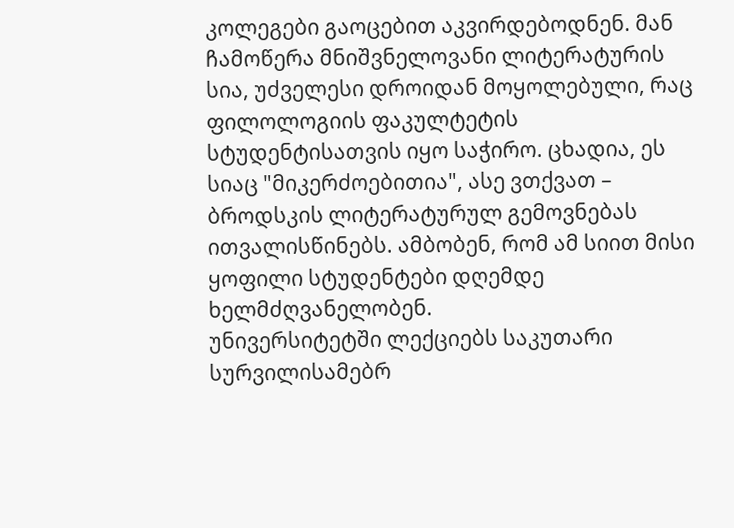კოლეგები გაოცებით აკვირდებოდნენ. მან ჩამოწერა მნიშვნელოვანი ლიტერატურის სია, უძველესი დროიდან მოყოლებული, რაც ფილოლოგიის ფაკულტეტის სტუდენტისათვის იყო საჭირო. ცხადია, ეს სიაც "მიკერძოებითია", ასე ვთქვათ – ბროდსკის ლიტერატურულ გემოვნებას ითვალისწინებს. ამბობენ, რომ ამ სიით მისი ყოფილი სტუდენტები დღემდე ხელმძღვანელობენ.
უნივერსიტეტში ლექციებს საკუთარი სურვილისამებრ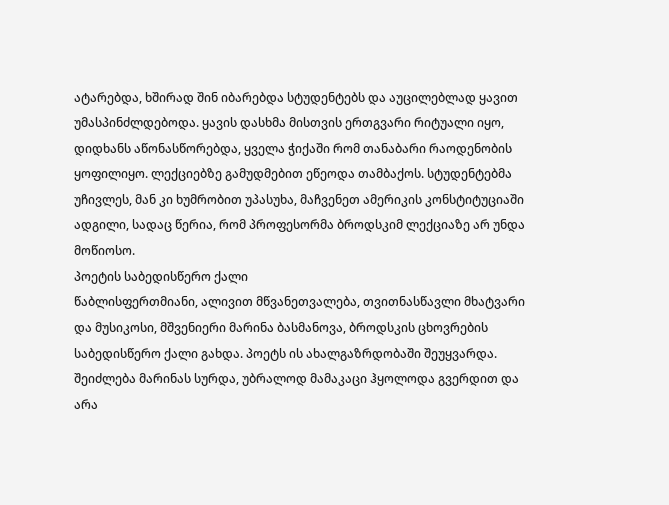ატარებდა, ხშირად შინ იბარებდა სტუდენტებს და აუცილებლად ყავით უმასპინძლდებოდა. ყავის დასხმა მისთვის ერთგვარი რიტუალი იყო, დიდხანს აწონასწორებდა, ყველა ჭიქაში რომ თანაბარი რაოდენობის ყოფილიყო. ლექციებზე გამუდმებით ეწეოდა თამბაქოს. სტუდენტებმა უჩივლეს, მან კი ხუმრობით უპასუხა, მაჩვენეთ ამერიკის კონსტიტუციაში ადგილი, სადაც წერია, რომ პროფესორმა ბროდსკიმ ლექციაზე არ უნდა მოწიოსო.
პოეტის საბედისწერო ქალი
წაბლისფერთმიანი, ალივით მწვანეთვალება, თვითნასწავლი მხატვარი და მუსიკოსი, მშვენიერი მარინა ბასმანოვა, ბროდსკის ცხოვრების საბედისწერო ქალი გახდა. პოეტს ის ახალგაზრდობაში შეუყვარდა. შეიძლება მარინას სურდა, უბრალოდ მამაკაცი ჰყოლოდა გვერდით და არა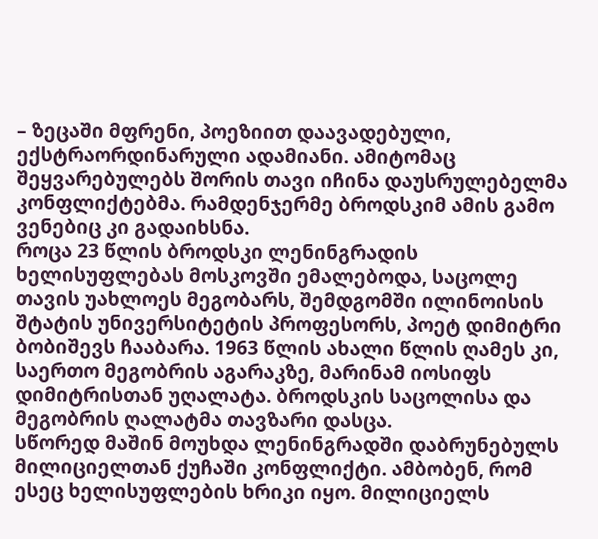– ზეცაში მფრენი, პოეზიით დაავადებული, ექსტრაორდინარული ადამიანი. ამიტომაც შეყვარებულებს შორის თავი იჩინა დაუსრულებელმა კონფლიქტებმა. რამდენჯერმე ბროდსკიმ ამის გამო ვენებიც კი გადაიხსნა.
როცა 23 წლის ბროდსკი ლენინგრადის ხელისუფლებას მოსკოვში ემალებოდა, საცოლე თავის უახლოეს მეგობარს, შემდგომში ილინოისის შტატის უნივერსიტეტის პროფესორს, პოეტ დიმიტრი ბობიშევს ჩააბარა. 1963 წლის ახალი წლის ღამეს კი, საერთო მეგობრის აგარაკზე, მარინამ იოსიფს დიმიტრისთან უღალატა. ბროდსკის საცოლისა და მეგობრის ღალატმა თავზარი დასცა.
სწორედ მაშინ მოუხდა ლენინგრადში დაბრუნებულს მილიციელთან ქუჩაში კონფლიქტი. ამბობენ, რომ ესეც ხელისუფლების ხრიკი იყო. მილიციელს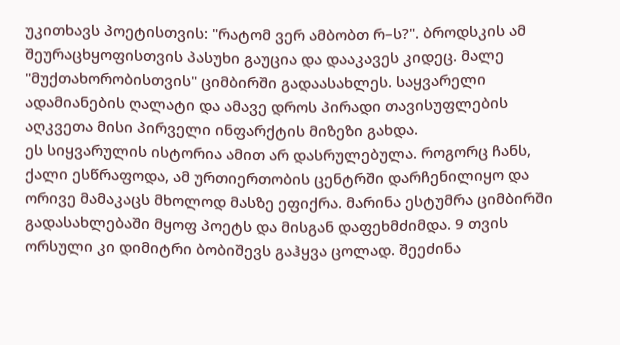უკითხავს პოეტისთვის: "რატომ ვერ ამბობთ რ–ს?". ბროდსკის ამ შეურაცხყოფისთვის პასუხი გაუცია და დააკავეს კიდეც. მალე "მუქთახორობისთვის" ციმბირში გადაასახლეს. საყვარელი ადამიანების ღალატი და ამავე დროს პირადი თავისუფლების აღკვეთა მისი პირველი ინფარქტის მიზეზი გახდა.
ეს სიყვარულის ისტორია ამით არ დასრულებულა. როგორც ჩანს, ქალი ესწრაფოდა, ამ ურთიერთობის ცენტრში დარჩენილიყო და ორივე მამაკაცს მხოლოდ მასზე ეფიქრა. მარინა ესტუმრა ციმბირში გადასახლებაში მყოფ პოეტს და მისგან დაფეხმძიმდა. 9 თვის ორსული კი დიმიტრი ბობიშევს გაჰყვა ცოლად. შეეძინა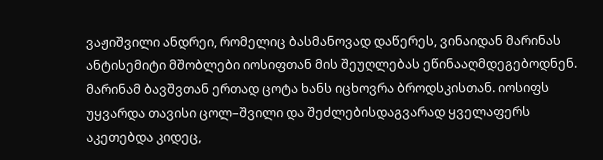ვაჟიშვილი ანდრეი, რომელიც ბასმანოვად დაწერეს, ვინაიდან მარინას ანტისემიტი მშობლები იოსიფთან მის შეუღლებას ეწინააღმდეგებოდნენ.
მარინამ ბავშვთან ერთად ცოტა ხანს იცხოვრა ბროდსკისთან. იოსიფს უყვარდა თავისი ცოლ–შვილი და შეძლებისდაგვარად ყველაფერს აკეთებდა კიდეც,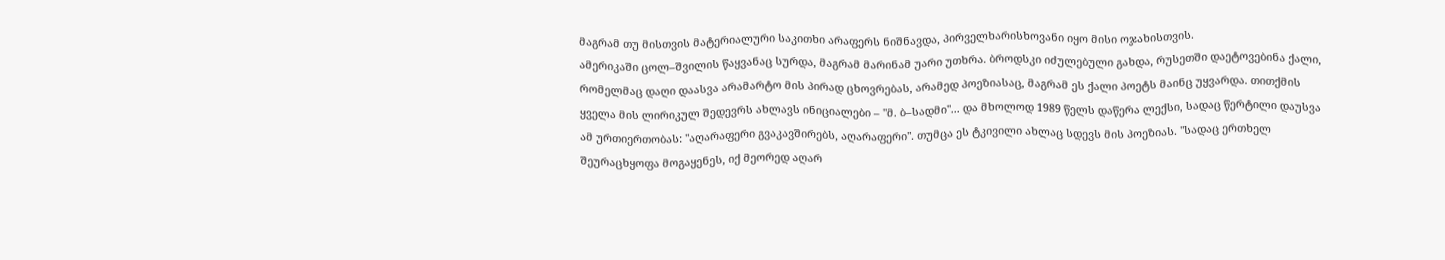მაგრამ თუ მისთვის მატერიალური საკითხი არაფერს ნიშნავდა, პირველხარისხოვანი იყო მისი ოჯახისთვის.
ამერიკაში ცოლ–შვილის წაყვანაც სურდა, მაგრამ მარინამ უარი უთხრა. ბროდსკი იძულებული გახდა, რუსეთში დაეტოვებინა ქალი, რომელმაც დაღი დაასვა არამარტო მის პირად ცხოვრებას, არამედ პოეზიასაც, მაგრამ ეს ქალი პოეტს მაინც უყვარდა. თითქმის ყველა მის ლირიკულ შედევრს ახლავს ინიციალები – "მ. ბ–სადმი"... და მხოლოდ 1989 წელს დაწერა ლექსი, სადაც წერტილი დაუსვა ამ ურთიერთობას: "აღარაფერი გვაკავშირებს, აღარაფერი". თუმცა ეს ტკივილი ახლაც სდევს მის პოეზიას. "სადაც ერთხელ შეურაცხყოფა მოგაყენეს, იქ მეორედ აღარ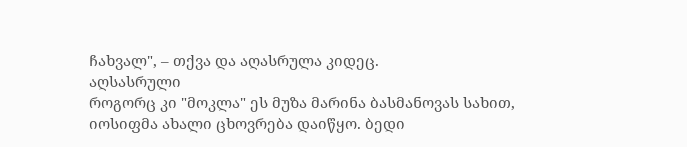ჩახვალ", – თქვა და აღასრულა კიდეც.
აღსასრული
როგორც კი "მოკლა" ეს მუზა მარინა ბასმანოვას სახით, იოსიფმა ახალი ცხოვრება დაიწყო. ბედი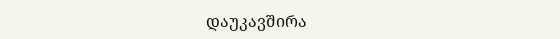დაუკავშირა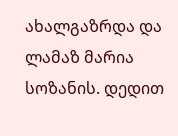ახალგაზრდა და ლამაზ მარია სოზანის. დედით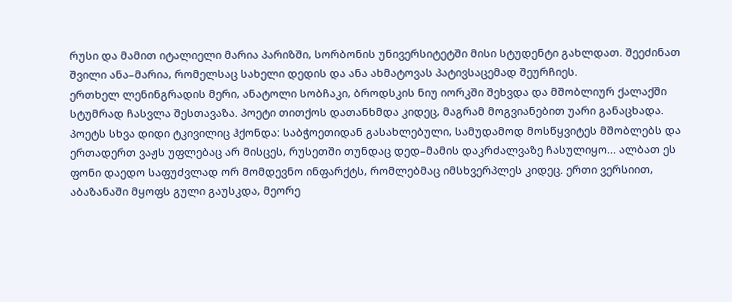რუსი და მამით იტალიელი მარია პარიზში, სორბონის უნივერსიტეტში მისი სტუდენტი გახლდათ. შეეძინათ შვილი ანა–მარია, რომელსაც სახელი დედის და ანა ახმატოვას პატივსაცემად შეურჩიეს.
ერთხელ ლენინგრადის მერი, ანატოლი სობჩაკი, ბროდსკის ნიუ იორკში შეხვდა და მშობლიურ ქალაქში სტუმრად ჩასვლა შესთავაზა. პოეტი თითქოს დათანხმდა კიდეც, მაგრამ მოგვიანებით უარი განაცხადა. პოეტს სხვა დიდი ტკივილიც ჰქონდა: საბჭოეთიდან გასახლებული, სამუდამოდ მოსწყვიტეს მშობლებს და ერთადერთ ვაჟს უფლებაც არ მისცეს, რუსეთში თუნდაც დედ–მამის დაკრძალვაზე ჩასულიყო... ალბათ ეს ფონი დაედო საფუძვლად ორ მომდევნო ინფარქტს, რომლებმაც იმსხვერპლეს კიდეც. ერთი ვერსიით, აბაზანაში მყოფს გული გაუსკდა, მეორე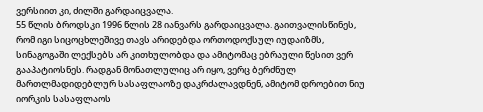ვერსიით კი, ძილში გარდაიცვალა.
55 წლის ბროდსკი 1996 წლის 28 იანვარს გარდაიცვალა. გაითვალისწინეს, რომ იგი სიცოცხლეშივე თავს არიდებდა ორთოდოქსულ იუდაიზმს, სინაგოგაში ლექსებს არ კითხულობდა და ამიტომაც ებრაული წესით ვერ გააპატიოსნეს. რადგან მონათლულიც არ იყო, ვერც ბერძნულ მართლმადიდებლურ სასაფლაოზე დაკრძალავდნენ, ამიტომ დროებით ნიუ იორკის სასაფლაოს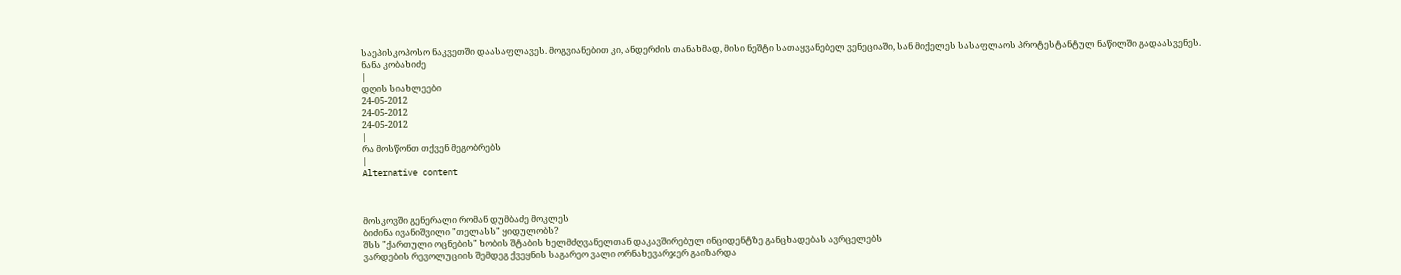საეპისკოპოსო ნაკვეთში დაასაფლავეს. მოგვიანებით კი, ანდერძის თანახმად, მისი ნეშტი სათაყვანებელ ვენეციაში, სან მიქელეს სასაფლაოს პროტესტანტულ ნაწილში გადაასვენეს.
ნანა კობახიძე
|
დღის სიახლეები
24-05-2012
24-05-2012
24-05-2012
|
რა მოსწონთ თქვენ მეგობრებს
|
Alternative content



მოსკოვში გენერალი რომან დუმბაძე მოკლეს
ბიძინა ივანიშვილი "თელასს" ყიდულობს?
შსს "ქართული ოცნების" ხობის შტაბის ხელმძღვანელთან დაკავშირებულ ინციდენტზე განცხადებას ავრცელებს
ვარდების რევოლუციის შემდეგ ქვეყნის საგარეო ვალი ორნახევარჯერ გაიზარდა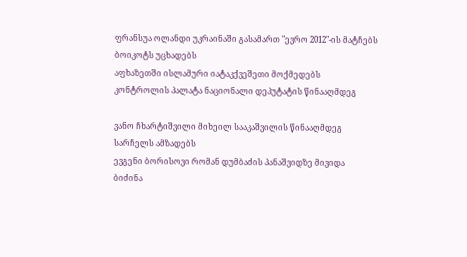ფრანსუა ოლანდი უკრაინაში გასამართ "ევრო 2012"-ის მატჩებს ბოიკოტს უცხადებს
აფხაზეთში ისლამური იატაკქვეშეთი მოქმედებს
კონტროლის პალატა ნაციონალი დეპუტატის წინააღმდეგ

ვანო ჩხარტიშვილი მიხეილ სააკაშვილის წინააღმდეგ სარჩელს ამზადებს
ევგენი ბორისოვი რომან დუმბაძის პანაშვიდზე მივიდა
ბიძინა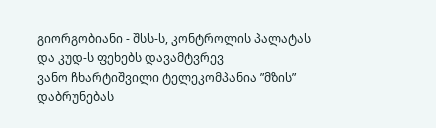გიორგობიანი - შსს-ს, კონტროლის პალატას და კუდ-ს ფეხებს დავამტვრევ
ვანო ჩხარტიშვილი ტელეკომპანია ”მზის” დაბრუნებას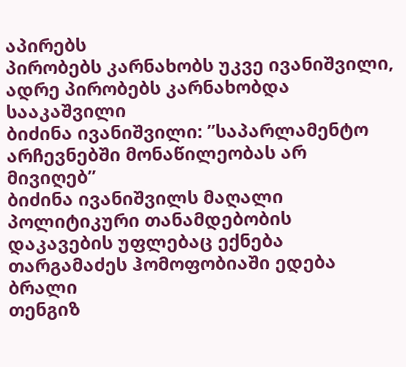აპირებს
პირობებს კარნახობს უკვე ივანიშვილი, ადრე პირობებს კარნახობდა სააკაშვილი
ბიძინა ივანიშვილი: ”საპარლამენტო არჩევნებში მონაწილეობას არ მივიღებ”
ბიძინა ივანიშვილს მაღალი პოლიტიკური თანამდებობის დაკავების უფლებაც ექნება
თარგამაძეს ჰომოფობიაში ედება ბრალი
თენგიზ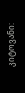კიტოვანი: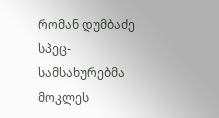რომან დუმბაძე სპეც-სამსახურებმა მოკლეს